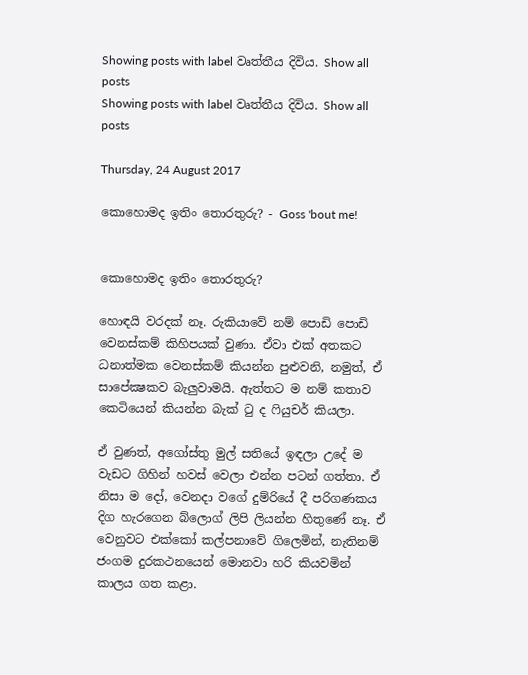Showing posts with label වෘත්තීය දිවිය. Show all posts
Showing posts with label වෘත්තීය දිවිය. Show all posts

Thursday, 24 August 2017

කොහොමද ඉතිං තොරතුරු? - Goss 'bout me!


කොහොමද ඉතිං තොරතුරු?

හොඳයි වරදක් නෑ. රුකියාවේ නම් පොඩි පොඩි වෙනස්කම් කිහිපයක් වුණා. ඒවා එක් අතකට ධනාත්මක වෙනස්කම් කියන්න පුළුවනි, නමුත්, ඒ සාපේක්‍ෂකව බැලුවාමයි. ඇත්තට ම නම් කතාව කෙටියෙන් කියන්න බැක් ටු ද ෆියුචර් කියලා.

ඒ වුණත්, අගෝස්තු මුල් සතියේ ඉඳලා උදේ ම වැඩට ගිහින් හවස් වෙලා එන්න පටන් ගත්තා. ඒ නිසා ම දෝ, වෙනදා වගේ දුම්රියේ දී පරිගණකය දිග හැරගෙන බ්ලොග් ලිපි ලියන්න හිතුණේ නෑ. ඒ වෙනුවට එක්කෝ කල්පනාවේ ගිලෙමින්, නැතිනම් ජංගම දුරකථනයෙන් මොනවා හරි කියවමින් කාලය ගත කළා.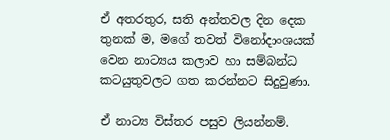ඒ අතරතුර, සති අන්තවල දින දෙක තුනක් ම, මගේ තවත් විනෝදාංශයක් වෙන නාට්‍යය කලාව හා සම්බන්ධ කටයුතුවලට ගත කරන්නට සිදුවුණා.

ඒ නාට්‍ය විස්තර පසුව ලියන්නම්.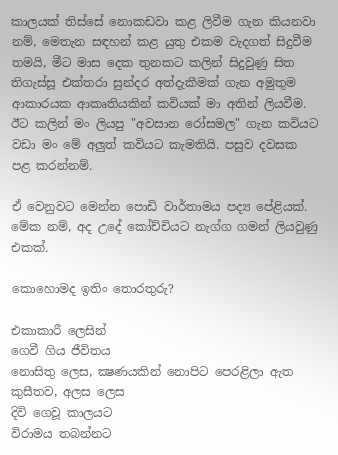කාලයක් තිස්සේ නොකඩවා කළ ලිවීම ගැන කියනවා නම්, මෙතැන සඳහන් කළ යුතු එකම වැදගත් සිදුවීම තමයි, මීට මාස දෙක තුනකට කලින් සිදුවුණු සිත තිගැස්සූ එක්තරා සුන්දර අත්දැකීමක් ගැන අමුතුම ආකාරයක ආකෘතියකින් කවියක් මා අතින් ලියවීම. ඊට කලින් මං ලියපු "අවසාන රෝසමල" ගැන කවියට වඩා මං මේ අලුත් කවියට කැමතියි. පසුව දවසක පළ කරන්නම්.

ඒ වෙනුවට මෙන්න පොඩි වාර්තාමය පද්‍ය පේළියක්. මේක නම්, අද උදේ කෝච්චියට නැග්ග ගමන් ලියවුණු එකක්.

කොහොමද ඉතිං තොරතුරු?

එකාකාරී ලෙසින්
ගෙවී ගිය ජීවිතය
නොසිතු ලෙස, ක්‍ෂණයකින් නොපිට පෙරළිලා ඇත
කුසීතව, අලස ලෙස
දිවි ගෙවූ කාලයට
විරාමය තබන්නට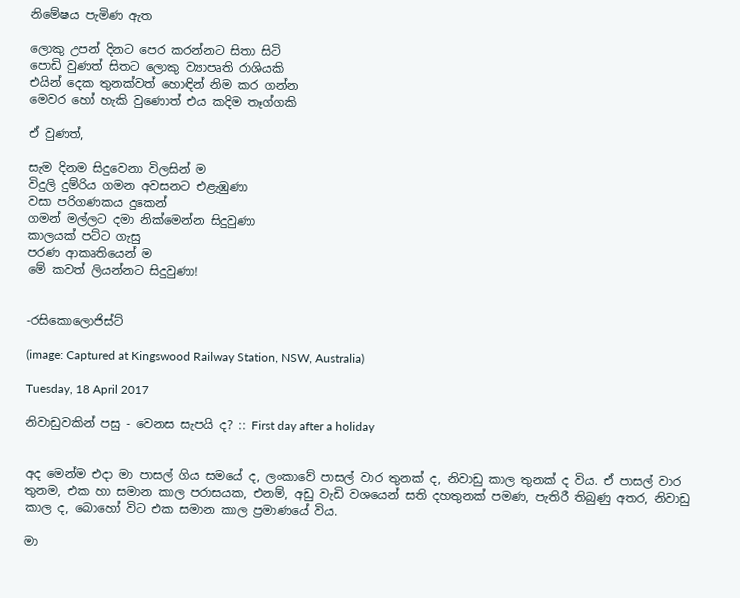නිමේෂය පැමිණ ඇත

ලොකු උපන් දිනට පෙර කරන්නට සිතා සිටි
පොඩි වුණත් සිතට ලොකු ව්‍යාපෘති රාශියකි
එයින් දෙක තුනක්වත් හොඳින් නිම කර ගන්න
මෙවර හෝ හැකි වුණොත් එය කදිම තෑග්ගකි

ඒ වුණත්,

සැම දිනම සිදුවෙනා විලසින් ම
විදුලි දුම්රිය ගමන අවසනට එළැඹුණා
වසා පරිගණකය දුකෙන්
ගමන් මල්ලට දමා නික්මෙන්න සිදුවුණා
කාලයක් පට්ට ගැසු
පරණ ආකෘතියෙන් ම
මේ කවත් ලියන්නට සිදුවුණා!


-රසිකොලොජිස්ට්

(image: Captured at Kingswood Railway Station, NSW, Australia)

Tuesday, 18 April 2017

නිවාඩුවකින් පසු - වෙනස සැපයි ද? :: First day after a holiday


අද මෙන්ම එදා මා පාසල් ගිය සමයේ ද, ලංකාවේ පාසල් වාර තුනක් ද, නිවාඩු කාල තුනක් ද විය. ඒ පාසල් වාර තුනම, එක හා සමාන කාල පරාසයක, එනම්, අඩු වැඩි වශයෙන් සති දහතුනක් පමණ, පැතිරී තිබුණු අතර, නිවාඩු කාල ද, බොහෝ විට එක සමාන කාල ප්‍රමාණයේ විය.

මා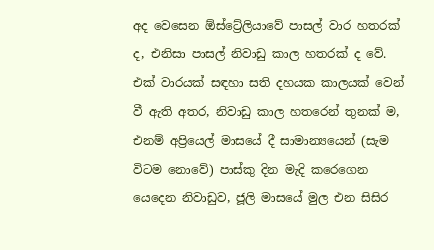අද වෙසෙන ඕස්ට්‍රේලියාවේ පාසල් වාර හතරක් ද, එනිසා පාසල් නිවාඩු කාල හතරක් ද වේ. එක් වාරයක් සඳහා සති දහයක කාලයක් වෙන් වී ඇති අතර, නිවාඩු කාල හතරෙන් තුනක් ම, එනම් අප්‍රියෙල් මාසයේ දී සාමාන්‍යයෙන් (සැම විටම නොවේ) පාස්කු දින මැදි කරෙගෙන යෙදෙන නිවාඩුව, ජූලි මාසයේ මුල එන සිසිර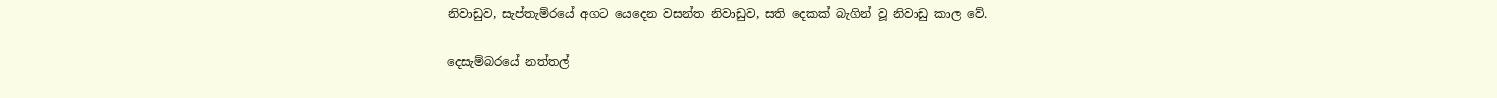නිවාඩුව, සැප්තැම්රයේ අගට යෙදෙන වසන්ත නිවාඩුව, සති දෙකක් බැගින් වූ නිවාඩු කාල වේ.

දෙසැම්බරයේ නත්තල්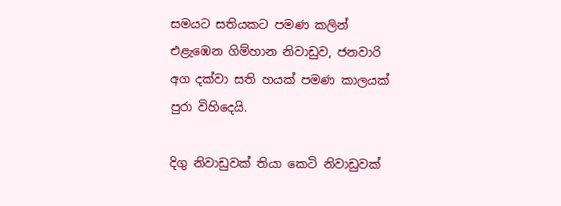සමයට සතියකට පමණ කලින් එළැඹෙන ගිම්හාන නිවාඩුව, ජනවාරි අග දක්වා සති හයක් පමණ කාලයක් පුරා විහිදෙයි.

දිගු නිවාඩුවක් තියා කෙටි නිවාඩුවක්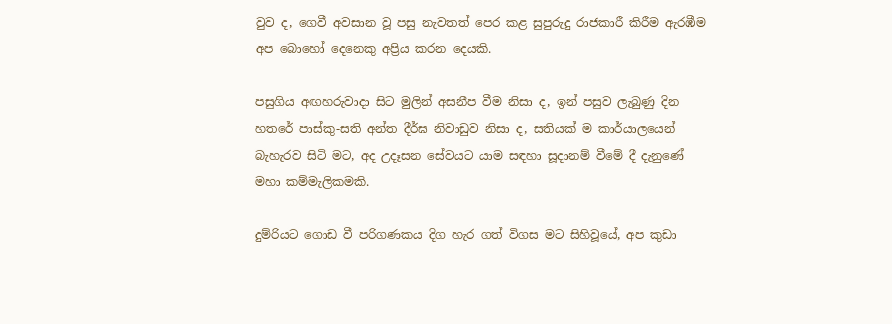වුව ද, ගෙවී අවසාන වූ පසු නැවතත් පෙර කළ සුපුරුදු රාජකාරී කිරීම ඇරඹීම අප බොහෝ දෙනෙකු අප්‍රිය කරන දෙයකි.

පසුගිය අඟහරුවාදා සිට මුලින් අසනීප වීම නිසා ද, ඉන් පසුව ලැබුණු දින හතරේ පාස්කු-සති අන්ත දීර්ඝ නිවාඩුව නිසා ද, සතියක් ම කාර්යාලයෙන් බැහැරව සිටි මට, අද උදෑසන සේවයට යාම සඳහා සූදානම් වීමේ දී දැනුණේ මහා කම්මැලිකමකි.

දුම්රියට ගොඩ වී පරිගණකය දිග හැර ගත් විගස මට සිහිවූයේ, අප කුඩා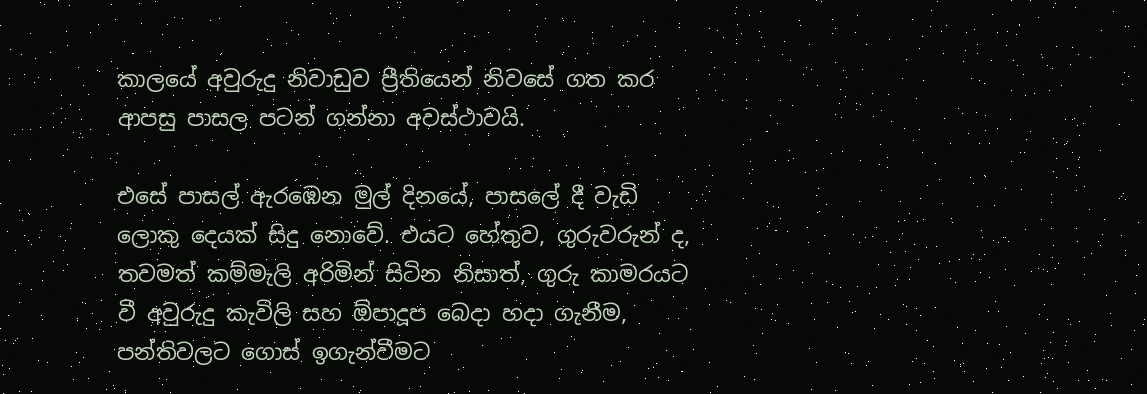කාලයේ අවුරුදු නිවාඩුව ප්‍රීතියෙන් නිවසේ ගත කර ආපසු පාසල පටන් ගන්නා අවස්ථාවයි.

එසේ පාසල් ඇරඹෙන මුල් දිනයේ, පාසලේ දී වැඩි ලොකු දෙයක් සිදු නොවේ. එයට හේතුව, ගුරුවරුන් ද, තවමත් කම්මැලි අරිමින් සිටින නිසාත්, ගුරු කාමරයට වී අවුරුදු කැවිලි සහ ඕපාදූප බෙදා හදා ගැනීම, පන්තිවලට ගොස් ඉගැන්වීමට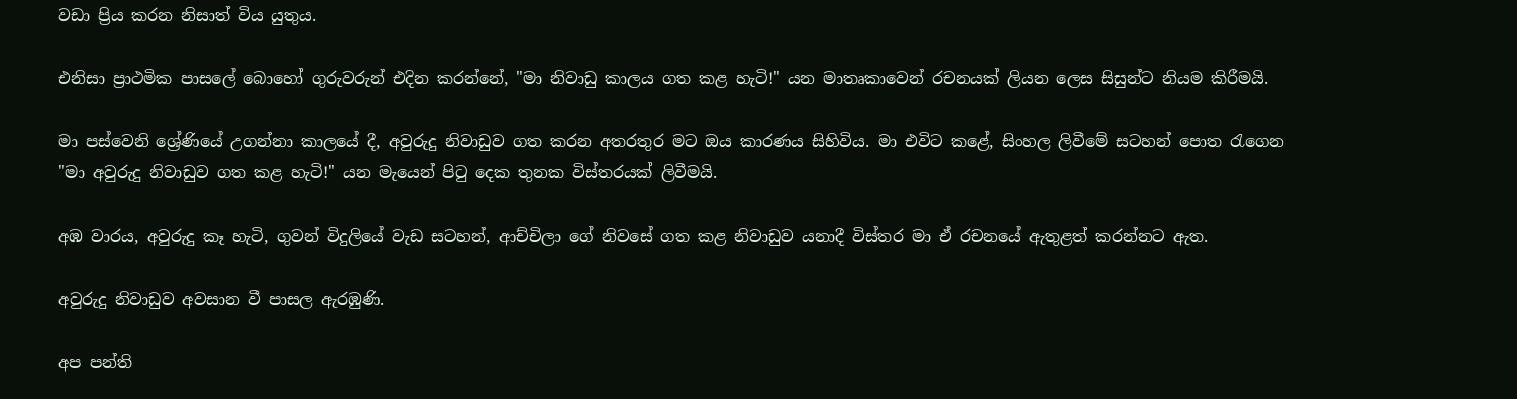වඩා ප්‍රිය කරන නිසාත් විය යුතුය.

එනිසා ප්‍රාථමික පාසලේ බොහෝ ගුරුවරුන් එදින කරන්නේ, "මා නිවාඩු කාලය ගත කළ හැටි!" යන මාතෘකාවෙන් රචනයක් ලියන ලෙස සිසුන්ට නියම කිරීමයි.

මා පස්වෙනි ශ්‍රේණියේ උගන්නා කාලයේ දී, අවුරුදු නිවාඩුව ගත කරන අතරතුර මට ඔය කාරණය සිහිවිය. මා එවිට කළේ, සිංහල ලිවීමේ සටහන් පොත රැගෙන "මා අවුරුදු නිවාඩුව ගත කළ හැටි!" යන මැයෙන් පිටු දෙක තුනක විස්තරයක් ලිවීමයි.

අඹ වාරය, අවුරුදු කෑ හැටි, ගුවන් විදුලියේ වැඩ සටහන්, ආච්චිලා ගේ නිවසේ ගත කළ නිවාඩුව යනාදී විස්තර මා ඒ රචනයේ ඇතුළත් කරන්නට ඇත.

අවුරුදු නිවාඩුව අවසාන වී පාසල ඇරඹුණි.

අප පන්ති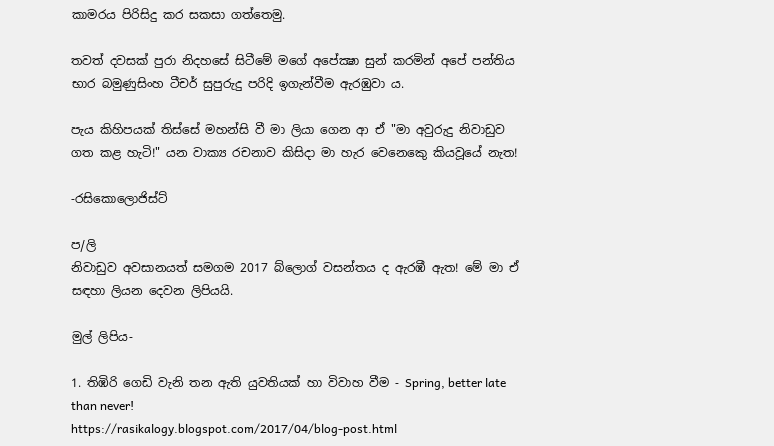කාමරය පිරිසිදු කර සකසා ගත්තෙමු.

තවත් දවසක් පුරා නිදහසේ සිටීමේ මගේ අපේක්‍ෂා සුන් කරමින් අපේ පන්තිය භාර බමුණුසිංහ ටීචර් සුපුරුදු පරිදි ඉගැන්වීම ඇරඹුවා ය.

පැය කිහිපයක් තිස්සේ මහන්සි වී මා ලියා ගෙන ආ ඒ "මා අවුරුදු නිවාඩුව ගත කළ හැටි!" යන වාක්‍ය රචනාව කිසිදා මා හැර වෙනෙකෙු කියවූයේ නැත!

-රසිකොලොජිස්ට්

ප/ලි
නිවාඩුව අවසානයත් සමගම 2017 බ්ලොග් වසන්තය ද ඇරඹී ඇත! මේ මා ඒ සඳහා ලියන දෙවන ලිපියයි.

මුල් ලිපිය-

1. තිඹිරි ගෙඩි වැනි තන ඇති යුවතියක් හා විවාහ වීම - Spring, better late than never!
https://rasikalogy.blogspot.com/2017/04/blog-post.html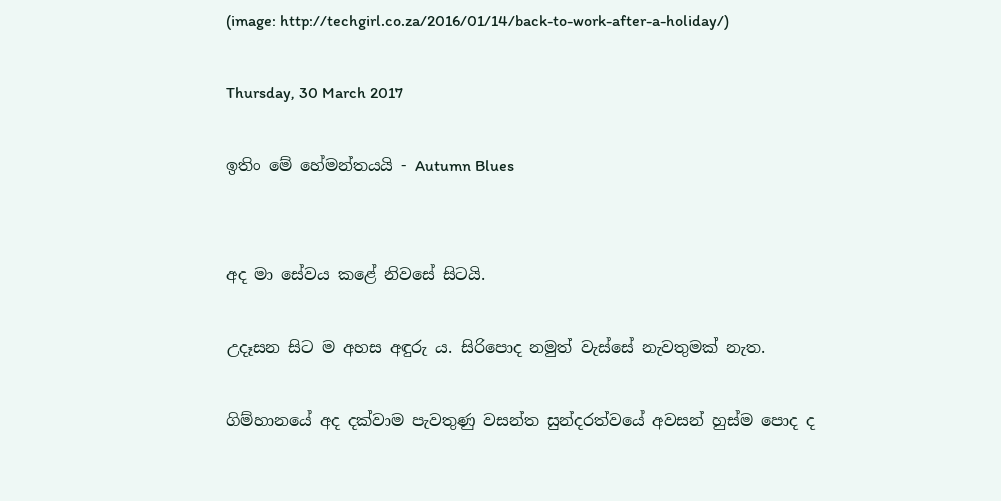(image: http://techgirl.co.za/2016/01/14/back-to-work-after-a-holiday/)

Thursday, 30 March 2017

ඉතිං මේ හේමන්තයයි - Autumn Blues


අද මා සේවය කළේ නිවසේ සිටයි.

උදෑසන සිට ම අහස අඳුරු ය. සිරිපොද නමුත් වැස්සේ නැවතුමක් නැත.

ගිම්හානයේ අද දක්වාම පැවතුණු වසන්ත සුන්දරත්වයේ අවසන් හුස්ම පොද ද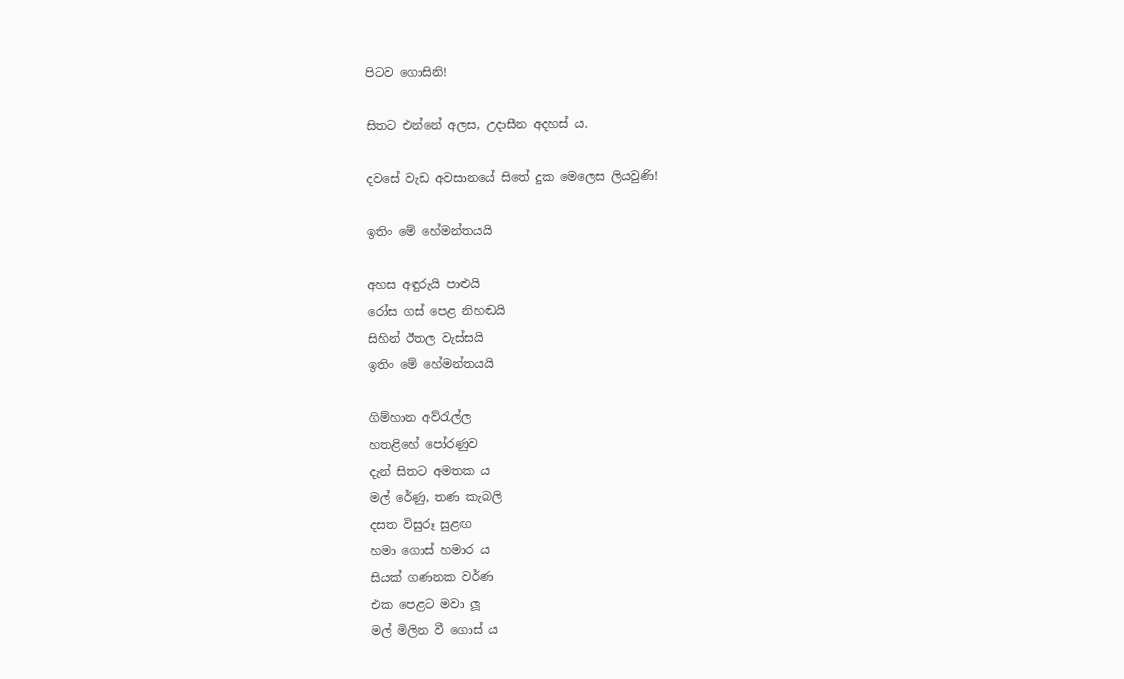පිටව ගොසිනි!

සිතට එන්නේ අලස, උදාසීන අදහස් ය.

දවසේ වැඩ අවසානයේ සිතේ දුක මෙලෙස ලියවුණි!

ඉතිං මේ හේමන්තයයි

අහස අඳුරුයි පාළුයි
රෝස ගස් පෙළ නිහඬයි
සිහින් ඊතල වැස්සයි
ඉතිං මේ හේමන්තයයි

ගිම්හාන අව්රැල්ල
හතළිහේ පෝරණුව
දැන් සිතට අමතක ය
මල් රේණු, තණ කැබලි
දසත විසුරූ සුළඟ
හමා ගොස් හමාර ය
සියක් ගණනක වර්ණ
එක පෙළට මවා ලූ
මල් මිලින වී ගොස් ය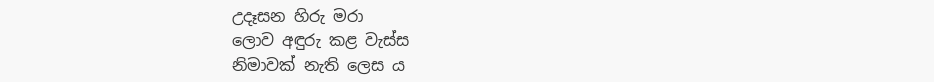උදෑසන හිරු මරා
ලොව අඳුරු කළ වැස්ස
නිමාවක් නැති ලෙස ය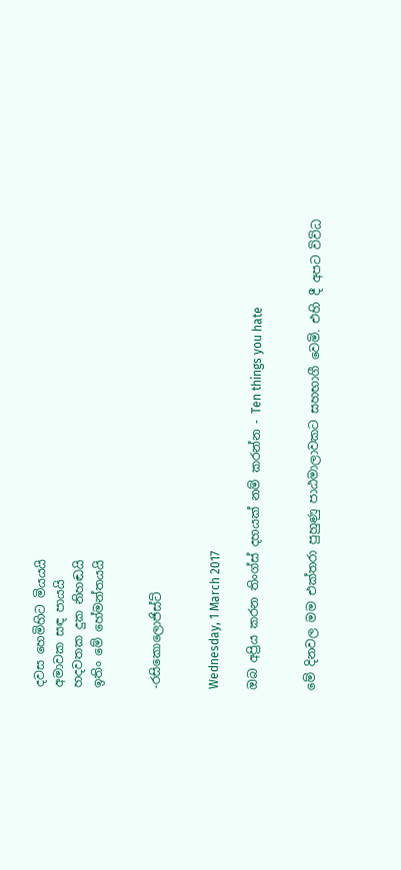දවස හෙමිහිට මියයයි
අමාවක සඳ පායයි
හදවතක දුක නිහඬයි
ඉතිං මේ හේමන්තයයි


-රසිකොලොජිස්ට්


Wednesday, 1 March 2017

ඔබ අප්‍රිය කරන තිංග්ස් දහයක් නම් කරන්න - Ten things you hate


මේ දිනවල මම එක්තරා පුහුණු පාඨමාලාවකට සහභාගී වෙමි. එහි දී අපට විවිධ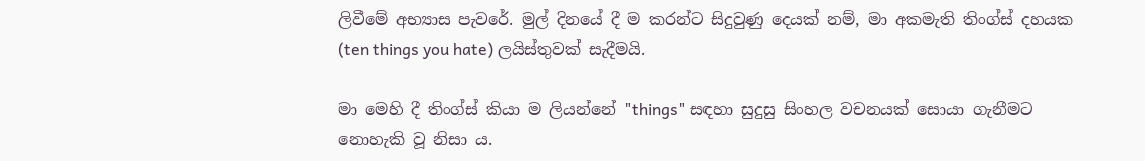ලිවීමේ අභ්‍යාස පැවරේ. මුල් දිනයේ දී ම කරන්ට සිදුවුණු දෙයක් නම්, මා අකමැති තිංග්ස් දහයක (ten things you hate) ලයිස්තුවක් සැදීමයි.

මා මෙහි දී තිංග්ස් කියා ම ලියන්නේ "things" සඳහා සුදුසු සිංහල වචනයක් සොයා ගැනීමට නොහැකි වූ නිසා ය.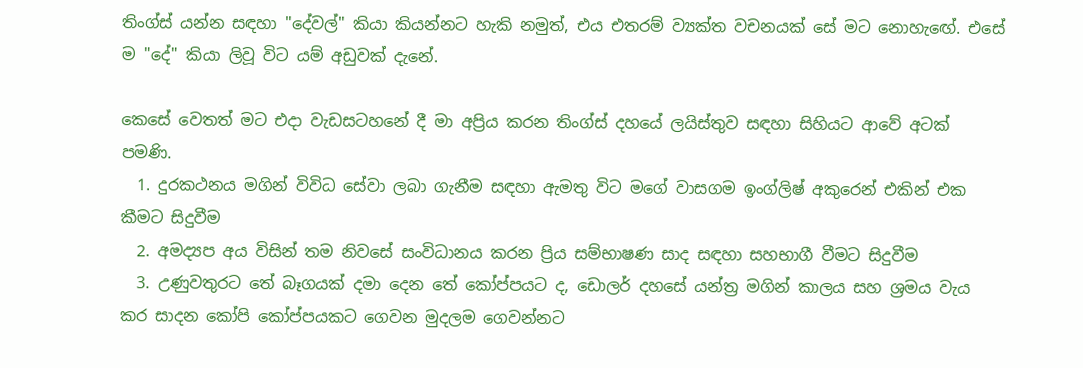තිංග්ස් යන්න සඳහා "දේවල්" කියා කියන්නට හැකි නමුත්, එය එතරම් ව්‍යක්ත වචනයක් සේ මට නොහැඟේ. එසේ ම "දේ" කියා ලිවූ විට යම් අඩුවක් දැනේ.

කෙසේ වෙතත් මට එදා වැඩසටහනේ දී මා අප්‍රිය කරන තිංග්ස් දහයේ ලයිස්තුව සඳහා සිහියට ආවේ අටක් පමණි.
  1. දුරකථනය මගින් විවිධ සේවා ලබා ගැනීම සඳහා ඇමතු විට මගේ වාසගම ඉංග්ලිෂ් අකුරෙන් එකින් එක කීමට සිදුවීම
  2. අමද්‍යප අය විසින් තම නිවසේ සංවිධානය කරන ප්‍රිය සම්භාෂණ සාද සඳහා සහභාගී වීමට සිදුවීම
  3. උණුවතුරට තේ බෑගයක් දමා දෙන තේ කෝප්පයට ද, ඩොලර් දහසේ යන්ත්‍ර මගින් කාලය සහ ශ්‍රමය වැය කර සාදන කෝපි කෝප්පයකට ගෙවන මුදලම ගෙවන්නට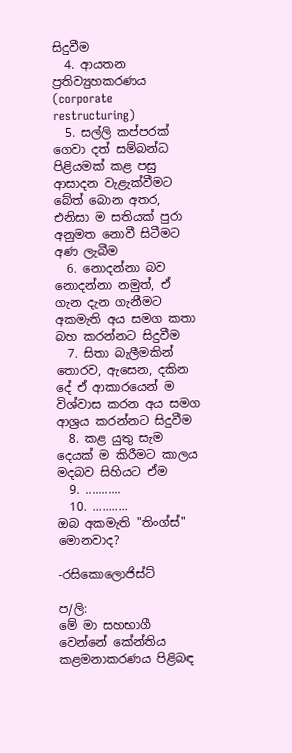සිදුවීම
  4. ආයතන ප්‍රතිව්‍යුහකරණය (corporate restructuring)
  5. සල්ලි කප්පරක් ගෙවා දත් සම්බන්ධ පිළියමක් කළ පසු ආසාදන වැළැක්වීමට බේත් බොන අතර, එනිසා ම සතියක් පුරා අනුමත නොවී සිටීමට අණ ලැබීම
  6. නොදන්නා බව නොදන්නා නමුත්, ඒ ගැන දැන ගැනීමට අකමැති අය සමග කතා බහ කරන්නට සිදුවීම
  7. සිතා බැලීමකින් තොරව, ඇසෙන, දකින දේ ඒ ආකාරයෙන් ම විශ්වාස කරන අය සමග ආශ්‍රය කරන්නට සිදුවීම
  8. කළ යුතු සැම දෙයක් ම කිරීමට කාලය මදබව සිහියට ඒම
  9. ...........
  10. ...........
ඔබ අකමැති "තිංග්ස්" මොනවාද?

-රසිකොලොජිස්ට්

ප/ලි:
මේ මා සහභාගී වෙන්නේ කේන්තිය කළමනාකරණය පිළිබඳ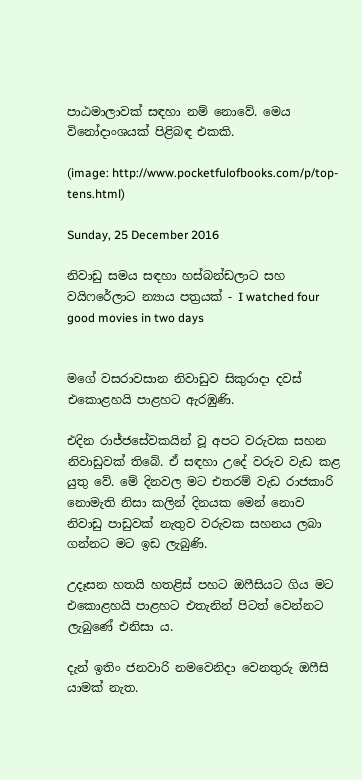පාඨමාලාවක් සඳහා නම් නොවේ. මෙය විනෝදාංශයක් පිළිබඳ එකකි.

(image: http://www.pocketfulofbooks.com/p/top-tens.html)

Sunday, 25 December 2016

නිවාඩු සමය සඳහා හස්බන්ඩලාට සහ වයිෆරේලාට න්‍යාය පත්‍රයක් - I watched four good movies in two days


මගේ වසරාවසාන නිවාඩුව සිකුරාදා දවස් එකොළහයි පාළහට ඇරඹුණි.

එදින රාජ්ජසේවකයින් වූ අපට වරුවක සහන නිවාඩුවක් තිබේ. ඒ සඳහා උදේ වරුව වැඩ කළ යුතු වේ. මේ දිනවල මට එතරම් වැඩ රාජකාරි නොමැති නිසා කලින් දිනයක මෙන් නොව නිවාඩු පාඩුවක් නැතුව වරුවක සහනය ලබා ගන්නට මට ඉඩ ලැබුණි.

උදෑසන හතයි හතළිස් පහට ඔෆීසියට ගිය මට එකොළහයි පාළහට එතැනින් පිටත් වෙන්නට ලැබුණේ එනිසා ය.

දැන් ඉතිං ජනවාරි නමවෙනිදා වෙනතුරු ඔෆීසි යාමක් නැත.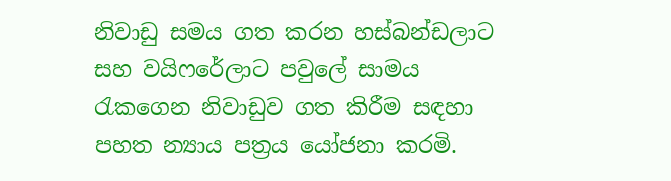නිවාඩු සමය ගත කරන හස්බන්ඩලාට සහ වයිෆරේලාට පවුලේ සාමය රැකගෙන නිවාඩුව ගත කිරීම සඳහා පහත න්‍යාය පත්‍රය යෝජනා කරමි.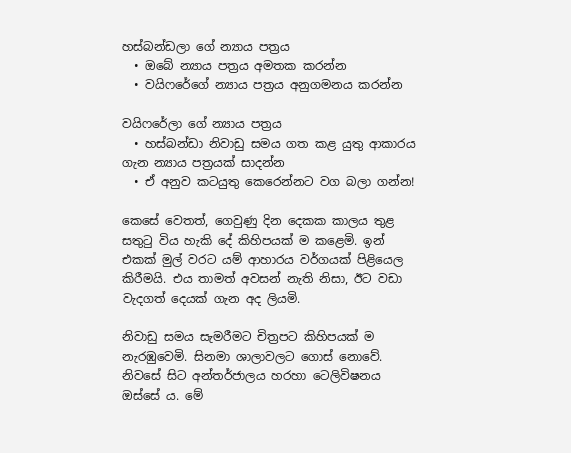හස්බන්ඩලා ගේ න්‍යාය පත්‍රය
  • ඔබේ න්‍යාය පත්‍රය අමතක කරන්න
  • වයිෆරේගේ න්‍යාය පත්‍රය අනුගමනය කරන්න

වයිෆරේලා ගේ න්‍යාය පත්‍රය
  • හස්බන්ඩා නිවාඩු සමය ගත කළ යුතු ආකාරය ගැන න්‍යාය පත්‍රයක් සාදන්න
  • ඒ අනුව කටයුතු කෙරෙන්නට වග බලා ගන්න!

කෙසේ වෙතත්, ගෙවුණු දින දෙකක කාලය තුළ සතුටු විය හැකි දේ කිහිපයක් ම කළෙමි. ඉන් එකක් මුල් වරට යම් ආහාරය වර්ගයක් පිළියෙල කිරීමයි. එය තාමත් අවසන් නැති නිසා, ඊට වඩා වැදගත් දෙයක් ගැන අද ලියමි.

නිවාඩු සමය සැමරීමට චිත්‍රපට කිහිපයක් ම නැරඹුවෙමි. සිනමා ශාලාවලට ගොස් නොවේ. නිවසේ සිට අන්තර්ජාලය හරහා ටෙලිවිෂනය ඔස්සේ ය. මේ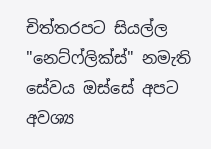චිත්තරපට සියල්ල "නෙට්ෆ්ලික්ස්" නමැති සේවය ඔස්සේ අපට අවශ්‍ය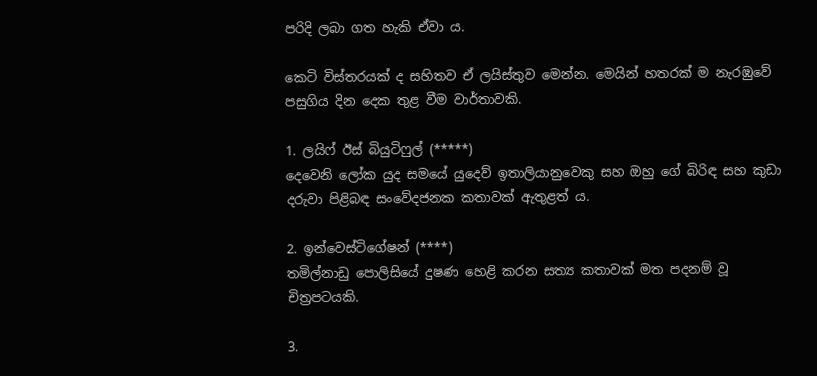පරිදි ලබා ගත හැකි ඒවා ය.

කෙටි විස්තරයක් ද සහිතව ඒ ලයිස්තුව මෙන්න. මෙයින් හතරක් ම නැරඹුවේ පසුගිය දින දෙක තුළ වීම වාර්තාවකි.

1. ලයිෆ් ඊස් බියුටිෆුල් (*****)
දෙවෙනි ලෝක යුද සමයේ යුදෙව් ඉතාලියානුවෙකු සහ ඔහු ගේ බිරිඳ සහ කුඩා දරුවා පිළිබඳ සංවේදජනක කතාවක් ඇතුළත් ය.

2. ඉන්වෙස්ටිගේෂන් (****)
තමිල්නාඩු පොලිසියේ දුෂණ හෙළි කරන සත්‍ය කතාවක් මත පදනම් වූ චිත්‍රපටයකි.

3.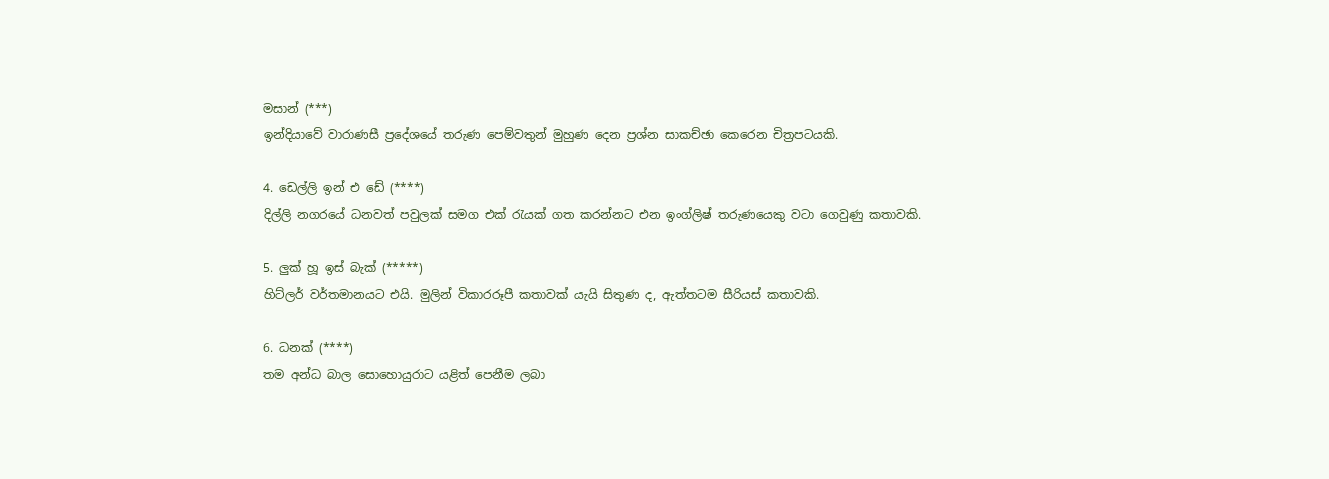මසාන් (***)
ඉන්දියාවේ වාරාණසී ප්‍රදේශයේ තරුණ පෙම්වතුන් මුහුණ දෙන ප්‍රශ්න සාකච්ඡා කෙරෙන චිත්‍රපටයකි.

4. ඩෙල්ලි ඉන් එ ඩේ (****)
දිල්ලි නගරයේ ධනවත් පවුලක් සමග එක් රැයක් ගත කරන්නට එන ඉංග්ලිෂ් තරුණයෙකු වටා ගෙවුණු කතාවකි.

5. ලුක් හූ ඉස් බැක් (*****)
හිට්ලර් වර්තමානයට එයි. මුලින් විකාරරූපී කතාවක් යැයි සිතුණ ද, ඇත්තටම සීරියස් කතාවකි.

6. ධනක් (****)
තම අන්ධ බාල සොහොයුරාට යළිත් පෙනීම ලබා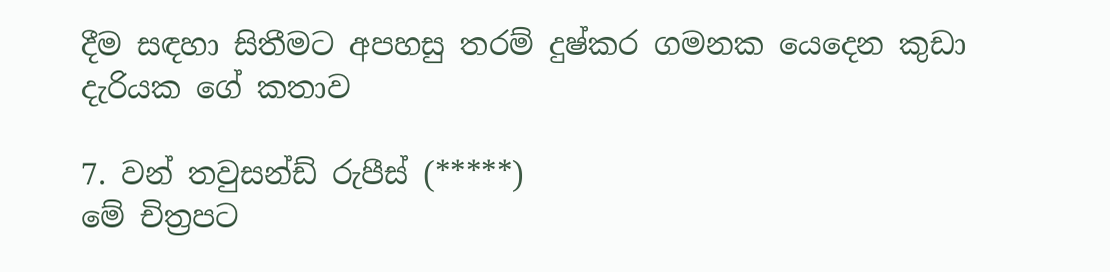දීම සඳහා සිතීමට අපහසු තරම් දුෂ්කර ගමනක යෙදෙන කුඩා දැරියක ගේ කතාව

7. වන් තවුසන්ඩ් රුපීස් (*****)
මේ චිත්‍රපට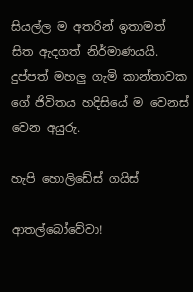සියල්ල ම අතරින් ඉතාමත් සිත ඇදගත් නිර්මාණයයි. දුප්පත් මහලු ගැමි කාන්තාවක ගේ ජිවිතය හදිසියේ ම වෙනස් වෙන අයුරු.

හැපි හොලිඩේස් ගයිස්

ආතල්බෝවේවා!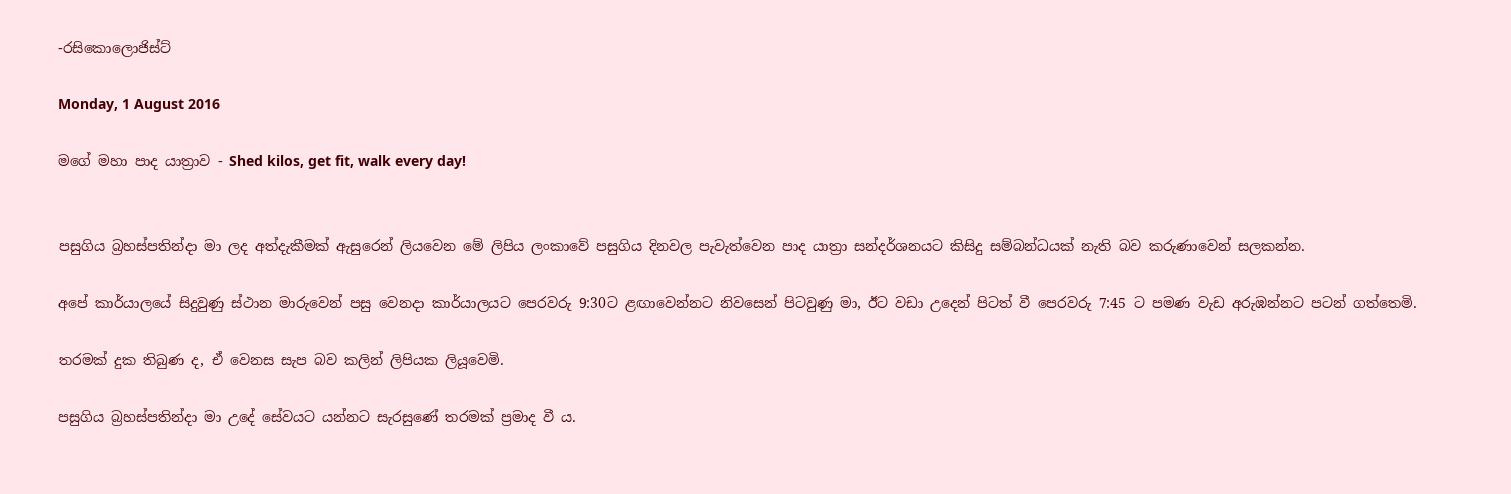-රසිකොලොජිස්ට්

Monday, 1 August 2016

මගේ මහා පාද යාත්‍රාව - Shed kilos, get fit, walk every day!


පසුගිය බ්‍රහස්පතින්දා මා ලද අත්දැකීමක් ඇසුරෙන් ලියවෙන මේ ලිපිය ලංකාවේ පසුගිය දිනවල පැවැත්වෙන පාද යාත්‍රා සන්දර්ශනයට කිසිදු සම්බන්ධයක් නැති බව කරුණාවෙන් සලකන්න.

අපේ කාර්යාලයේ සිදුවුණු ස්ථාන මාරුවෙන් පසු වෙනදා කාර්යාලයට පෙරවරු 9:30ට ළඟාවෙන්නට නිවසෙන් පිටවුණු මා, ඊට වඩා උදෙන් පිටත් වී පෙරවරු 7:45 ට පමණ වැඩ අරුඹන්නට පටන් ගත්තෙමි.

තරමක් දුක තිබුණ ද, ඒ වෙනස සැප බව කලින් ලිපියක ලියූවෙමි.

පසුගිය බ්‍රහස්පතින්දා මා උදේ සේවයට යන්නට සැරසුණේ තරමක් ප්‍රමාද වී ය.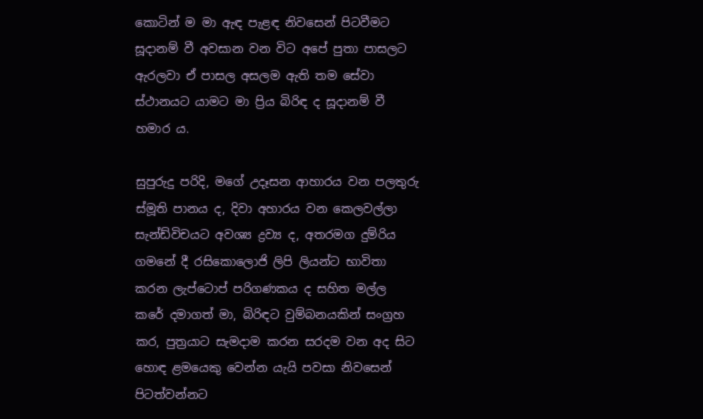කොටින් ම මා ඇඳ පැළඳ නිවසෙන් පිටවීමට සූදානම් වී අවසාන වන විට අපේ පුතා පාසලට ඇරලවා ඒ පාසල අසලම ඇති තම සේවා ස්ථානයට යාමට මා ප්‍රිය බිරිඳ ද සූදානම් වී හමාර ය.

සුපුරුදු පරිදි, මගේ උදෑසන ආහාරය වන පලතුරු ස්මූති පානය ද, දිවා අහාරය වන කෙලවල්ලා සැන්ඩ්විචයට අවශ්‍ය ද්‍රව්‍ය ද, අතරමග දුම්රිය ගමනේ දී රසිකොලොජි ලිපි ලියන්ට භාවිතා කරන ලැප්ටොප් පරිගණකය ද සහිත මල්ල කරේ දමාගත් මා, බිරිඳට වුම්බනයකින් සංග්‍රහ කර, පුත්‍රයාට සැමදාම කරන සරදම වන අද සිට හොඳ ළමයෙකු වෙන්න යැයි පවසා නිවසෙන් පිටත්වන්නට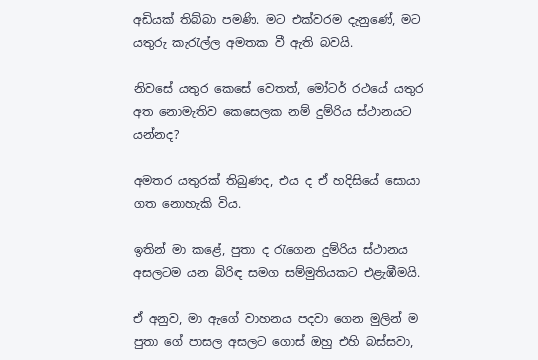අඩියක් තිබ්බා පමණි. මට එක්වරම දැනුණේ, මට යතුරු කැරැල්ල අමතක වී ඇති බවයි.

නිවසේ යතුර කෙසේ වෙතත්, මෝටර් රථයේ යතුර අත නොමැතිව කෙසෙලක නම් දුම්රිය ස්ථානයට යන්නද?

අමතර යතුරක් තිබුණද, එය ද ඒ හදිසියේ සොයා ගත නොහැකි විය.

ඉතින් මා කළේ, පුතා ද රැගෙන දුම්රිය ස්ථානය අසලටම යන බිරිඳ සමග සම්මුතියකට එළැඹීමයි.

ඒ අනුව, මා ඇගේ වාහනය පදවා ගෙන මුලින් ම පුතා ගේ පාසල අසලට ගොස් ඔහු එහි බස්සවා,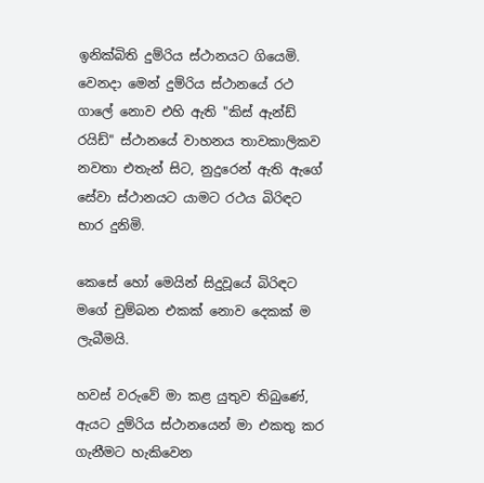ඉනික්බිති දුම්රිය ස්ථානයට ගියෙමි. වෙනදා මෙන් දුම්රිය ස්ථානයේ රථ ගාලේ නොව එහි ඇති "කිස් ඇන්ඩ් රයිඩ්" ස්ථානයේ වාහනය තාවකාලිකව නවතා එතැන් සිට, නුදුරෙන් ඇති ඇගේ සේවා ස්ථානයට යාමට රථය බිරිඳට භාර දුනිමි.

කෙසේ හෝ මෙයින් සිදුවූයේ බිරිඳට මගේ චුම්බන එකක් නොව දෙකක් ම ලැබීමයි.

හවස් වරුවේ මා කළ යුතුව තිබුණේ, ඇයට දුම්රිය ස්ථානයෙන් මා එකතු කර ගැනීමට හැකිවෙන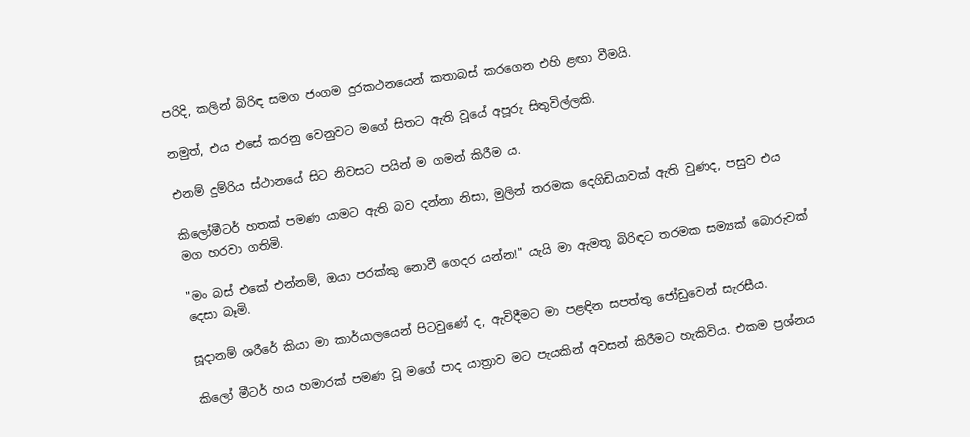පරිදි, කලින් බිරිඳ සමග ජංගම දුරකථනයෙන් කතාබස් කරගෙන එහි ළඟා වීමයි.

නමුත්, එය එසේ කරනු වෙනුවට මගේ සිතට ඇති වූයේ අපූරු සිතුවිල්ලකි.

එනම් දුම්රිය ස්ථානයේ සිට නිවසට පයින් ම ගමන් කිරීම ය.

කිලෝමීටර් හතක් පමණ යාමට ඇති බව දන්නා නිසා, මුලින් තරමක දෙගිඩියාවක් ඇති වුණද, පසුව එය මග හරවා ගතිමි.

"මං බස් එකේ එන්නම්, ඔයා පරක්කු නොවී ගෙදර යන්න!" යැයි මා ඇමතූ බිරිඳට තරමක සම්‍යක් බොරුවක් දෙසා බෑමි.

සූදානම් ශරීරේ කියා මා කාර්යාලයෙන් පිටවුණේ ද, ඇවිදීමට මා පළඳින සපත්තු ජෝඩුවෙන් සැරසීය.

කිලෝ මීටර් හය හමාරක් පමණ වූ මගේ පාද යාත්‍රාව මට පැයකින් අවසන් කිරීමට හැකිවිය. එකම ප්‍රශ්නය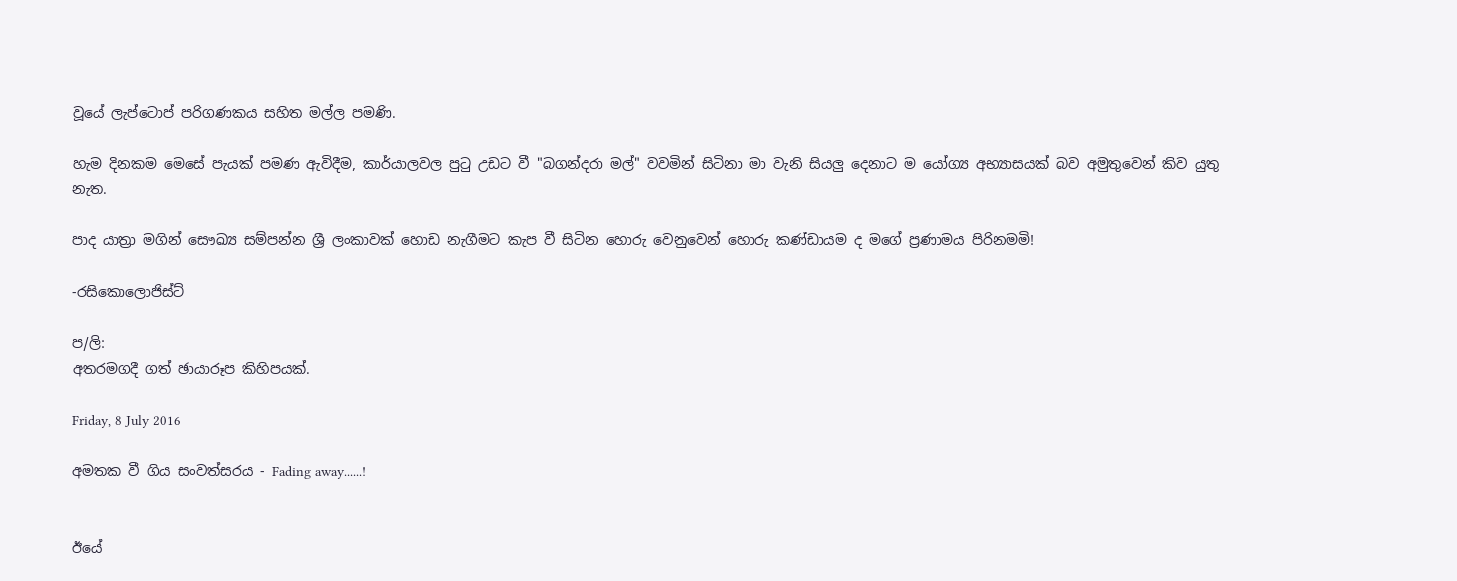වූයේ ලැප්ටොප් පරිගණකය සහිත මල්ල පමණි.

හැම දිනකම මෙසේ පැයක් පමණ ඇවිදීම, කාර්යාලවල පුටු උඩට වී "බගන්දරා මල්" වවමින් සිටිනා මා වැනි සියලු දෙනාට ම යෝග්‍ය අභ්‍යාසයක් බව අමුතුවෙන් කිව යුතු නැත.

පාද යාත්‍රා මගින් සෞඛ්‍ය සම්පන්න ශ්‍රී ලංකාවක් හොඩ නැගීමට කැප වී සිටින හොරු වෙනුවෙන් හොරු කණ්ඩායම ද මගේ ප්‍රණාමය පිරිනමමි!

-රසිකොලොජිස්ට්

ප/ලි:
අතරමගදී ගත් ඡායාරූප කිහිපයක්.

Friday, 8 July 2016

අමතක වී ගිය සංවත්සරය - Fading away......!


ඊයේ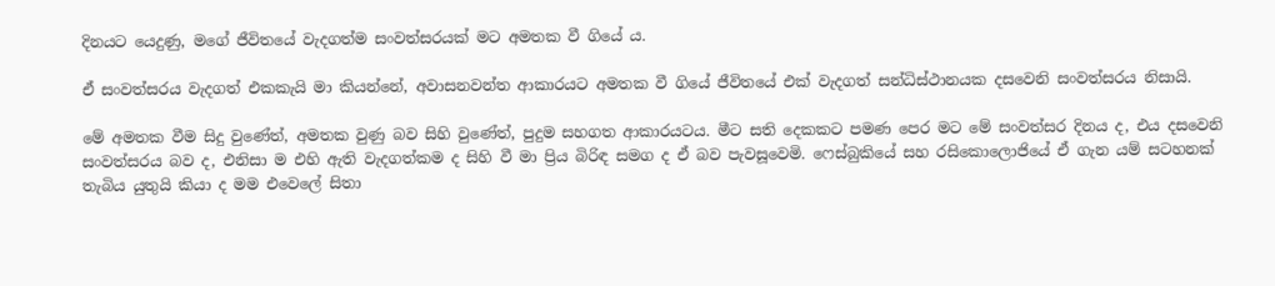දිනයට යෙදුණු, මගේ ජීවිතයේ වැදගත්ම සංවත්සරයක් මට අමතක වී ගියේ ය.

ඒ සංවත්සරය වැදගත් එකකැයි මා කියන්නේ, අවාසනවන්ත ආකාරයට අමතක වී ගියේ ජීවිතයේ එක් වැදගත් සන්ධිස්ථානයක දසවෙනි සංවත්සරය නිසායි.

මේ අමතක වීම සිදු වුණේත්, අමතක වුණු බව සිහි වුණේත්, පුදුම සහගත ආකාරයටය. මීට සති දෙකකට පමණ පෙර මට මේ සංවත්සර දිනය ද, එය දසවෙනි සංවත්සරය බව ද, එනිසා ම එහි ඇති වැදගත්කම ද සිහි වී මා ප්‍රිය බිරිඳ සමග ද ඒ බව පැවසූවෙමි. ෆෙස්බුකියේ සහ රසිකොලොජියේ ඒ ගැන යම් සටහනක් තැබිය යුතුයි කියා ද මම එවෙලේ සිතා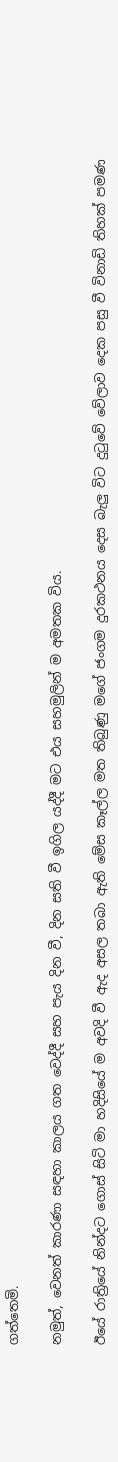ගත්තෙමි.

නමුත්, වෙනත් කාරණා සඳහා කාලය ගත වෙද්දී සහ පැය දින වී, දින සති වී ඉගිල යද්දී මට එය සහමුලින් ම අමතක විය.

ඊයේ රාත්‍රියේ නින්දට ගොස් සිටි මා හදිසියේ ම අවදි වී ඇද අසල තබා ඇති මේස කෑල්ල මත තිබුණු මගේ ජංගම දුරකථනය දෙස බැලු විට දුටුවේ වේලාව දෙක පසු වී විනාඩි තිහක් පමණ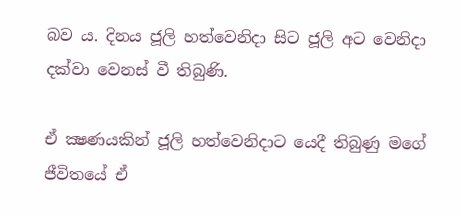බව ය. දිනය ජූලි හත්වෙනිදා සිට ජූලි අට වෙනිදා දක්වා වෙනස් වී තිබුණි.

ඒ ක්‍ෂණයකින් ජූලි හත්වෙනිදාට යෙදී තිබුණු මගේ ජීවිතයේ ඒ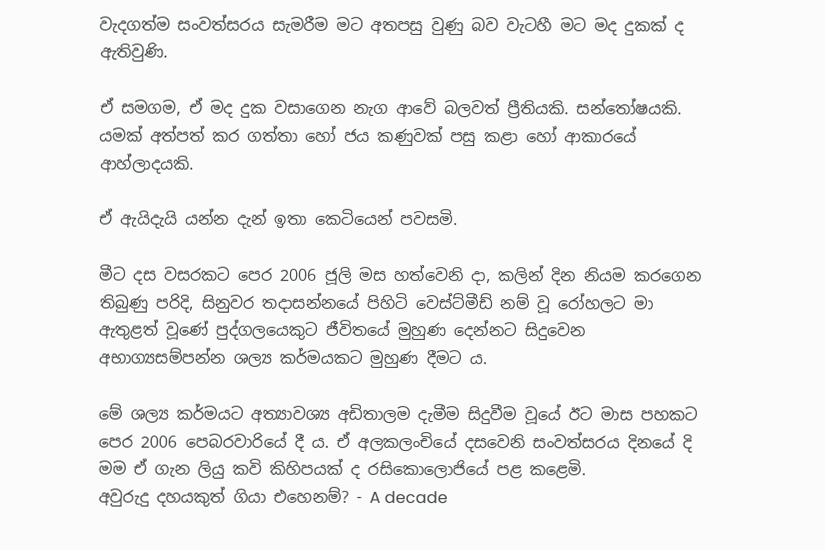වැදගත්ම සංවත්සරය සැමරීම මට අතපසු වුණු බව වැටහී මට මද දුකක් ද ඇතිවුණි.

ඒ සමගම, ඒ මද දුක වසාගෙන නැග ආවේ බලවත් ප්‍රීතියකි. සන්තෝෂයකි. යමක් අත්පත් කර ගත්තා හෝ ජය කණුවක් පසු කළා හෝ ආකාරයේ ආහ්ලාදයකි.

ඒ ඇයිදැයි යන්න දැන් ඉතා කෙටියෙන් පවසමි.

මීට දස වසරකට පෙර 2006 ජූලි මස හත්වෙනි දා, කලින් දින නියම කරගෙන තිබුණු පරිදි, සිනුවර තදාසන්නයේ පිහිටි වෙස්ට්මීඩ් නම් වූ රෝහලට මා ඇතුළත් වූණේ පුද්ගලයෙකුට ජීවිතයේ මුහුණ දෙන්නට සිදුවෙන අභාග්‍යසම්පන්න ශල්‍ය කර්මයකට මුහුණ දීමට ය.

මේ ශල්‍ය කර්මයට අත්‍යාවශ්‍ය අඩිතාලම දැමීම සිදුවීම වූයේ ඊට මාස පහකට පෙර 2006 පෙබරවාරියේ දී ය. ඒ අලකලංචියේ දසවෙනි සංවත්සරය දිනයේ දි මම ඒ ගැන ලියු කවි කිහිපයක් ද රසිකොලොජියේ පළ කළෙමි.
අවුරුදු දහයකුත් ගියා එහෙනම්? - A decade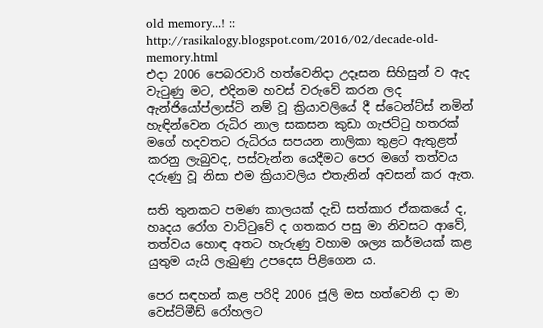old memory...! :: http://rasikalogy.blogspot.com/2016/02/decade-old-memory.html
එදා 2006 පෙබරවාරි හත්වෙනිදා උදෑසන සිහිසුන් ව ඇද වැටුණු මට, එදිනම හවස් වරුවේ කරන ලද ඇන්ජියෝප්ලාස්ටි නම් වූ ක්‍රියාවලියේ දී ස්ටෙන්ට්ස් නමින් හැඳින්වෙන රුධිර නාල සකසන කුඩා ගැජට්ටු හතරක් මගේ හදවතට රුධිරය සපයන නාලිකා තුළට ඇතුළත් කරනු ලැබුවද, පස්වැන්න යෙදීමට පෙර මගේ තත්වය දරුණු වූ නිසා එම ක්‍රියාවලිය එතැනින් අවසන් කර ඇත.

සති තුනකට පමණ කාලයක් දැඩි සත්කාර ඒකකයේ ද, හෘදය රෝග වාට්ටුවේ ද ගතකර පසු මා නිවසට ආවේ, තත්වය හොඳ අතට හැරුණු වහාම ශල්‍ය කර්මයක් කළ යුතුම යැයි ලැබුණු උපදෙස පිළිගෙන ය.

පෙර සඳහන් කළ පරිදි 2006 ජූලි මස හත්වෙනි දා මා වෙස්ට්මීඩ් රෝහලට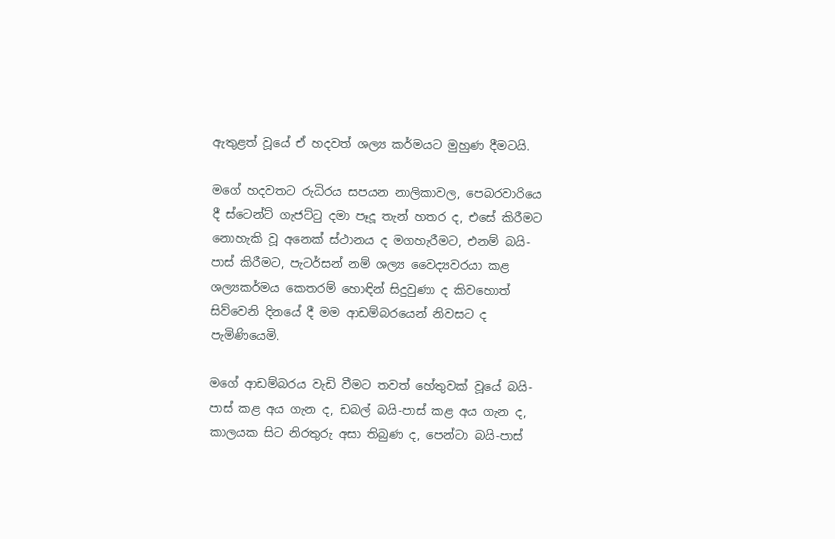ඇතුළත් වූයේ ඒ හදවත් ශල්‍ය කර්මයට මුහුණ දීමටයි.

මගේ හදවතට රුධිරය සපයන නාලිකාවල, පෙබරවාරියෙ දී ස්ටෙන්ට් ගැජට්ටු දමා පෑදූ තැන් හතර ද, එසේ කිරීමට නොහැකි වූ අනෙක් ස්ථානය ද මගහැරීමට, එනම් බයි-පාස් කිරීමට, පැටර්සන් නම් ශල්‍ය වෛද්‍යවරයා කළ ශල්‍යකර්මය කෙතරම් හොඳින් සිදුවුණා ද කිවහොත් සිව්වෙනි දිනයේ දී මම ආඩම්බරයෙන් නිවසට ද පැමිණියෙමි.

මගේ ආඩම්බරය වැඩි වීමට තවත් හේතුවක් වූයේ බයි-පාස් කළ අය ගැන ද, ඩබල් බයි-පාස් කළ අය ගැන ද, කාලයක සිට නිරතුරු අසා තිබුණ ද, පෙන්ටා බයි-පාස්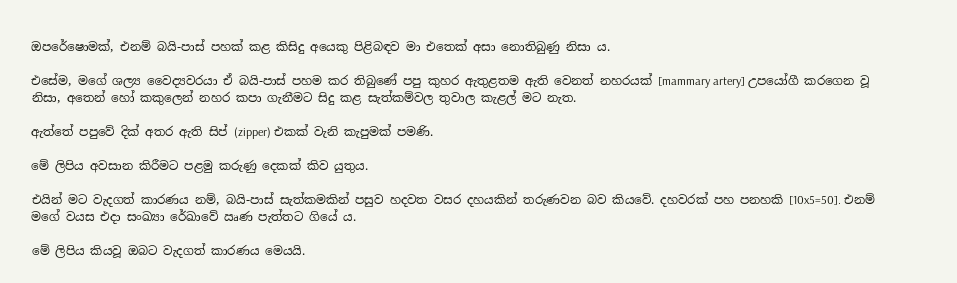ඔපරේෂොමක්, එනම් බයි-පාස් පහක් කළ කිසිදු අයෙකු පිළිබඳව මා එතෙක් අසා නොතිබුණු නිසා ය.

එසේම, මගේ ශල්‍ය වෛද්‍යවරයා ඒ බයි-පාස් පහම කර තිබුණේ පපු කුහර ඇතුළතම ඇති වෙනත් නහරයක් [mammary artery] උපයෝගී කරගෙන වූ නිසා, අතෙන් හෝ කකුලෙන් නහර කපා ගැනීමට සිදු කළ සැත්කම්වල තුවාල කැළල් මට නැත.

ඇත්තේ පපුවේ දික් අතර ඇති සිප් (zipper) එකක් වැනි කැපුමක් පමණි.

මේ ලිපිය අවසාන කිරීමට පළමු කරුණු දෙකක් කිව යුතුය.

එයින් මට වැදගත් කාරණය නම්, බයි-පාස් සැත්කමකින් පසුව හදවත වසර දහයකින් තරුණවන බව කියවේ. දහවරක් පහ පනහකි [10x5=50]. එනම් මගේ වයස එදා සංඛ්‍යා රේඛාවේ ඍණ පැත්තට ගියේ ය.

මේ ලිපිය කියවූ ඔබට වැදගත් කාරණය මෙයයි.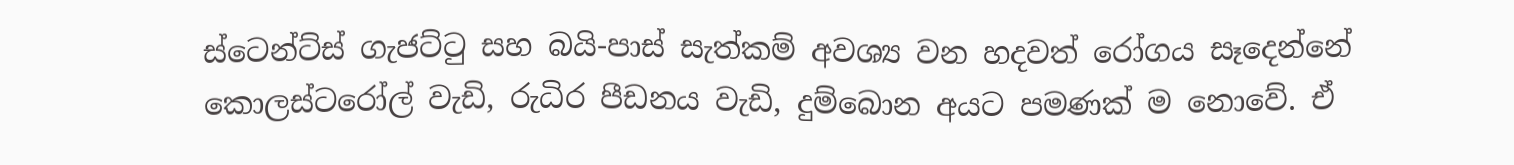ස්ටෙන්ට්ස් ගැජට්ටු සහ බයි-පාස් සැත්කම් අවශ්‍ය වන හදවත් රෝගය සෑදෙන්නේ කොලස්ටරෝල් වැඩි, රුධිර පීඩනය වැඩි, දුම්බොන අයට පමණක් ම නොවේ. ඒ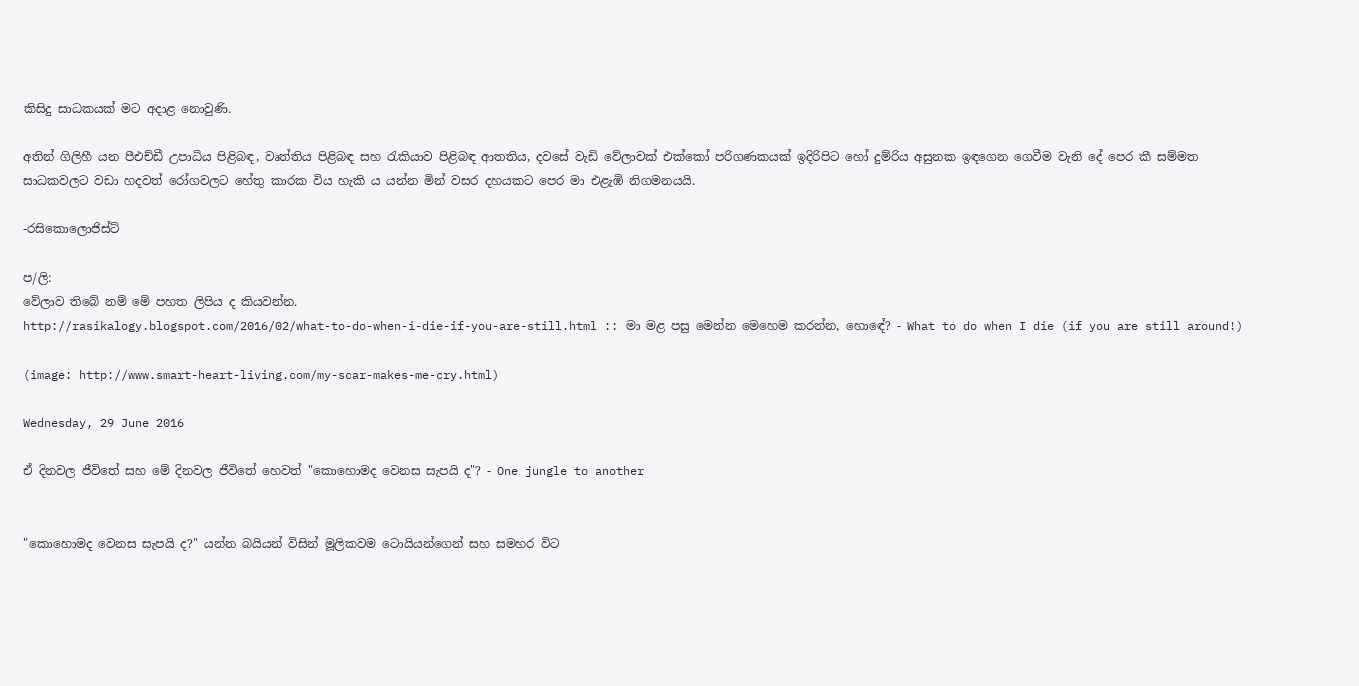කිසිදු සාධකයක් මට අදාළ නොවුණි.

අතින් ගිලිහී යන පීඑච්ඩී උපාධිය පිළිබඳ, වෘත්තිය පිළිබඳ සහ රැකියාව පිළිබඳ ආතතිය, දවසේ වැඩි වේලාවක් එක්කෝ පරිගණකයක් ඉදිරිපිට හෝ දුම්රිය අසුනක ඉඳගෙන ගෙවීම වැනි දේ පෙර කී සම්මත සාධකවලට වඩා හදවත් රෝගවලට හේතු කාරක විය හැකි ය යන්න මින් වසර දහයකට පෙර මා එළැඹි නිගමනයයි.

-රසිකොලොජිස්ට්

ප/ලි:
වේලාව තිබේ නම් මේ පහත ලිපිය ද කියවන්න.
http://rasikalogy.blogspot.com/2016/02/what-to-do-when-i-die-if-you-are-still.html :: මා මළ පසු මෙන්න මෙහෙම කරන්න, හොඳේ? - What to do when I die (if you are still around!)

(image: http://www.smart-heart-living.com/my-scar-makes-me-cry.html)

Wednesday, 29 June 2016

ඒ දිනවල ජීවිතේ සහ මේ දිනවල ජීවිතේ හෙවත් "කොහොමද වෙනස සැපයි ද"? - One jungle to another


"කොහොමද වෙනස සැපයි ද?" යන්න බයියන් විසින් මූලිකවම ටොයියන්ගෙන් සහ සමහර විට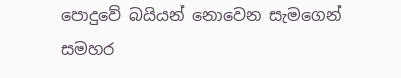පොදුවේ බයියන් නොවෙන සැමගෙන් සමහර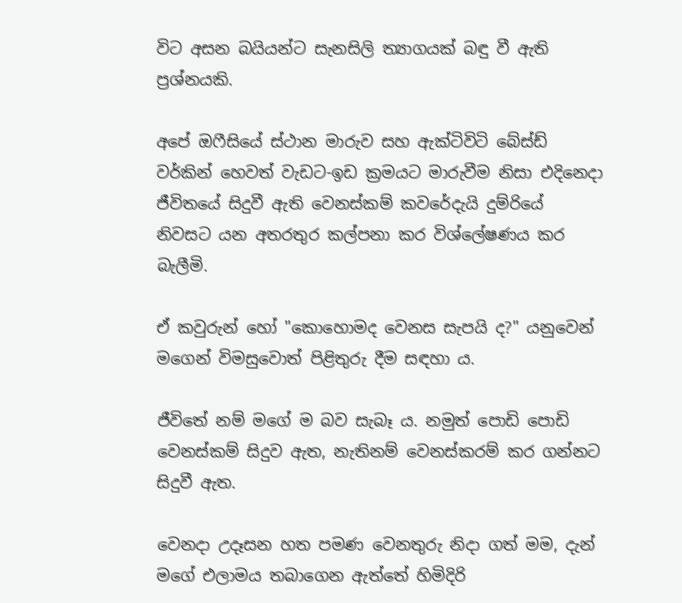විට අසන බයියන්ට සැනසිලි ත්‍යාගයක් බඳු වී ඇති ප්‍රශ්නයකි.

අපේ ඔෆීසියේ ස්ථාන මාරුව සහ ඇක්ටිවිටි බේස්ඩ් වර්කින් හෙවත් වැඩට-ඉඩ ක්‍රමයට මාරුවීම නිසා එදිනෙදා ජීවිතයේ සිදුවී ඇති වෙනස්කම් කවරේදැයි දුම්රියේ නිවසට යන අතරතුර කල්පනා කර විශ්ලේෂණය කර බැලීමි.

ඒ කවුරුන් හෝ "කොහොමද වෙනස සැපයි ද?" යනුවෙන් මගෙන් විමසුවොත් පිළිතුරු දීම සඳහා ය.

ජීවිතේ නම් මගේ ම බව සැබෑ ය. නමුත් පොඩි පොඩි වෙනස්කම් සිදුව ඇත, නැතිනම් වෙනස්කරම් කර ගන්නට සිදුවී ඇත.

වෙනදා උදෑසන හත පමණ වෙනතුරු නිදා ගත් මම, දැන් මගේ එලාමය තබාගෙන ඇත්තේ හිමිදිරි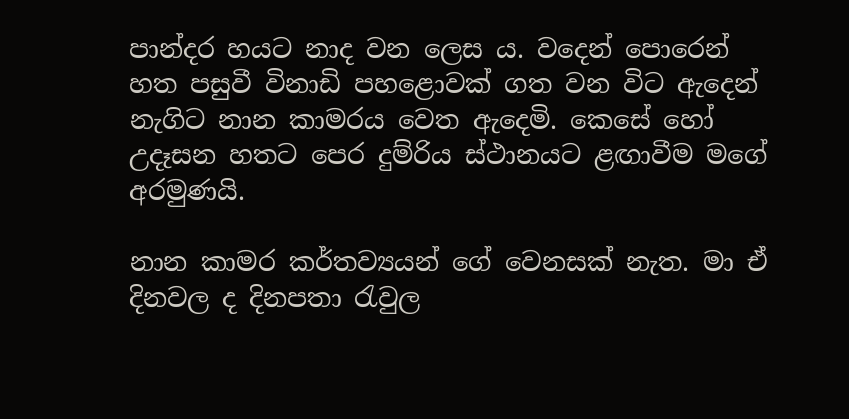පාන්දර හයට නාද වන ලෙස ය. වදෙන් පොරෙන් හත පසුවී විනාඩි පහළොවක් ගත වන විට ඇදෙන් නැගිට නාන කාමරය වෙත ඇදෙමි. කෙසේ හෝ උදෑසන හතට පෙර දුම්රිය ස්ථානයට ළඟාවීම මගේ අරමුණයි.

නාන කාමර කර්තව්‍යයන් ගේ වෙනසක් නැත. මා ඒ දිනවල ද දිනපතා රැවුල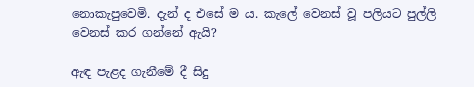නොකැපුවෙමි. දැන් ද එසේ ම ය. කැලේ වෙනස් වූ පලියට පුල්ලි වෙනස් කර ගන්නේ ඇයි?

ඇඳ පැළද ගැනීමේ දී සිදු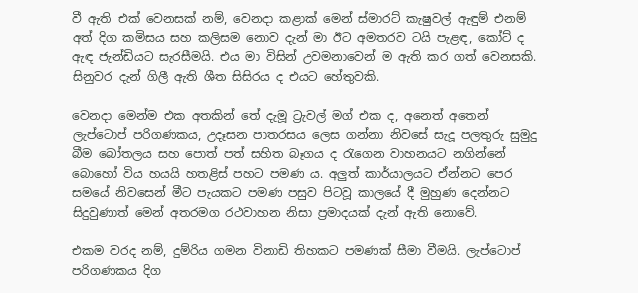වී ඇති එක් වෙනසක් නම්, වෙනදා කළාක් මෙන් ස්මාරට් කැෂුවල් ඇඳුම් එනම් අත් දිග කමිසය සහ කලිසම නොව දැන් මා ඊට අමතරව ටයි පැළඳ, කෝට් ද ඇඳ ජැන්ඩියට සැරසීමයි. එය මා විසින් උවමනාවෙන් ම ඇති කර ගත් වෙනසකි. සිනුවර දැන් ගිලී ඇති ශීත සිසිරය ද එයට හේතුවකි.

වෙනදා මෙන්ම එක අතකින් තේ දැමූ ට්‍රැවල් මග් එක ද, අනෙත් අතෙන් ලැප්ටොප් පරිගණකය, උදෑසන පාතරසය ලෙස ගන්නා නිවසේ සැදූ පලතුරු සුමුදු බීම බෝතලය සහ පොත් පත් සහිත බෑගය ද රැගෙන වාහනයට නගින්නේ බොහෝ විය හයයි හතළිස් පහට පමණ ය. අලුත් කාර්යාලයට ඒන්නට පෙර සමයේ නිවසෙන් මීට පැයකට පමණ පසුව පිටවූ කාලයේ දී මුහුණ දෙන්නට සිදුවුණාත් මෙන් අතරමග රථවාහන නිසා ප්‍රමාදයක් දැන් ඇති නොවේ.

එකම වරද නම්, දුම්රිය ගමන විනාඩි තිහකට පමණක් සීමා වීමයි. ලැප්ටොප් පරිගණකය දිග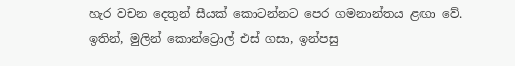හැර වචන දෙතුන් සීයක් කොටන්නට පෙර ගමනාන්තය ළඟා වේ. ඉතින්, මුලින් කොන්ට්‍රොල් එස් ගසා, ඉන්පසු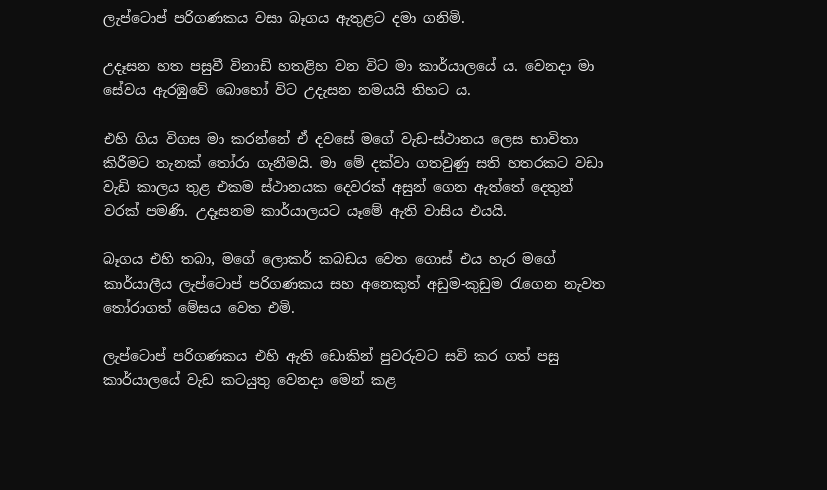ලැප්ටොප් පරිගණකය වසා බෑගය ඇතුළට දමා ගනිමි.

උදෑසන හත පසුවී විනාඩි හතළිහ වන විට මා කාර්යාලයේ ය. වෙනදා මා සේවය ඇරඹුවේ බොහෝ විට උදැසන නමයයි තිහට ය.

එහි ගිය විගස මා කරන්නේ ඒ දවසේ මගේ වැඩ-ස්ථානය ලෙස භාවිතා කිරීමට තැනක් තෝරා ගැනීමයි. මා මේ දක්වා ගතවුණු සති හතරකට වඩා වැඩි කාලය තුළ එකම ස්ථානයක දෙවරක් අසුන් ගෙන ඇත්තේ දෙතුන් වරක් පමණි. උදෑසනම කාර්යාලයට යෑමේ ඇති වාසිය එයයි.

බෑගය එහි තබා, මගේ ලොකර් කබඩය වෙත ගොස් එය හැර මගේ කාර්යාලීය ලැප්ටොප් පරිගණකය සහ අනෙකුත් අඩුම-කුඩුම රැගෙන නැවත තෝරාගත් මේසය වෙත එමි.

ලැප්ටොප් පරිගණකය එහි ඇති ඩොකින් පුවරුවට සවි කර ගත් පසු කාර්යාලයේ වැඩ කටයුතු වෙනදා මෙන් කළ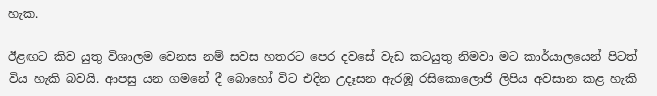හැක.

ඊළඟට කිව යුතු විශාලම වෙනස නම් සවස හතරට පෙර දවසේ වැඩ කටයුතු නිමවා මට කාර්යාලයෙන් පිටත් විය හැකි බවයි. ආපසු යන ගමනේ දී බොහෝ විට එදින උදෑසන ඇරඹූ රසිකොලොජි ලිපිය අවසාන කළ හැකි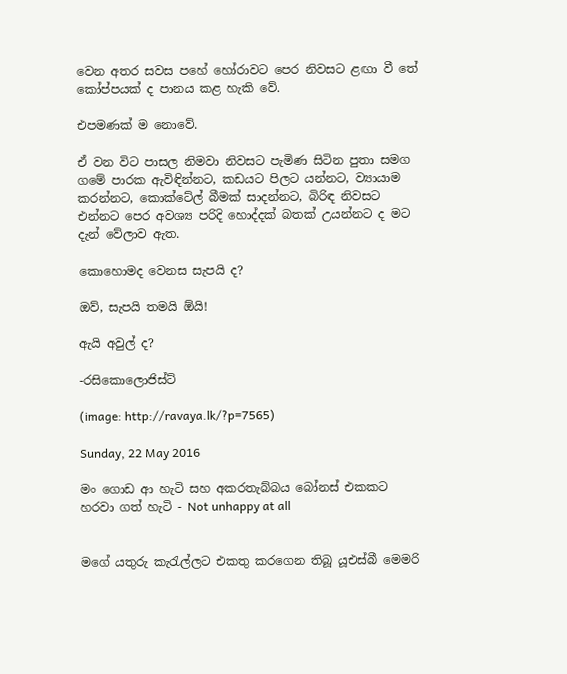වෙන අතර සවස පහේ හෝරාවට පෙර නිවසට ළඟා වී තේ කෝප්පයක් ද පානය කළ හැකි වේ.

එපමණක් ම නොවේ.

ඒ වන විට පාසල නිමවා නිවසට පැමිණ සිටින පුතා සමග ගමේ පාරක ඇවිඳින්නට, කඩයට පිලට යන්නට, ව්‍යායාම කරන්නට, කොක්ටේල් බීමක් සාදන්නට, බිරිඳ නිවසට එන්නට පෙර අවශ්‍ය පරිදි හොද්දක් බතක් උයන්නට ද මට දැන් වේලාව ඇත.

කොහොමද වෙනස සැපයි ද?

ඔව්, සැපයි තමයි ඕයි!

ඇයි අවුල් ද?

-රසිකොලොජිස්ට්

(image: http://ravaya.lk/?p=7565)

Sunday, 22 May 2016

මං ගොඩ ආ හැටි සහ අකරතැබ්බය බෝනස් එකකට හරවා ගත් හැටි - Not unhappy at all


මගේ යතුරු කැරැල්ලට එකතු කරගෙන තිබූ යූඑස්බී මෙමරි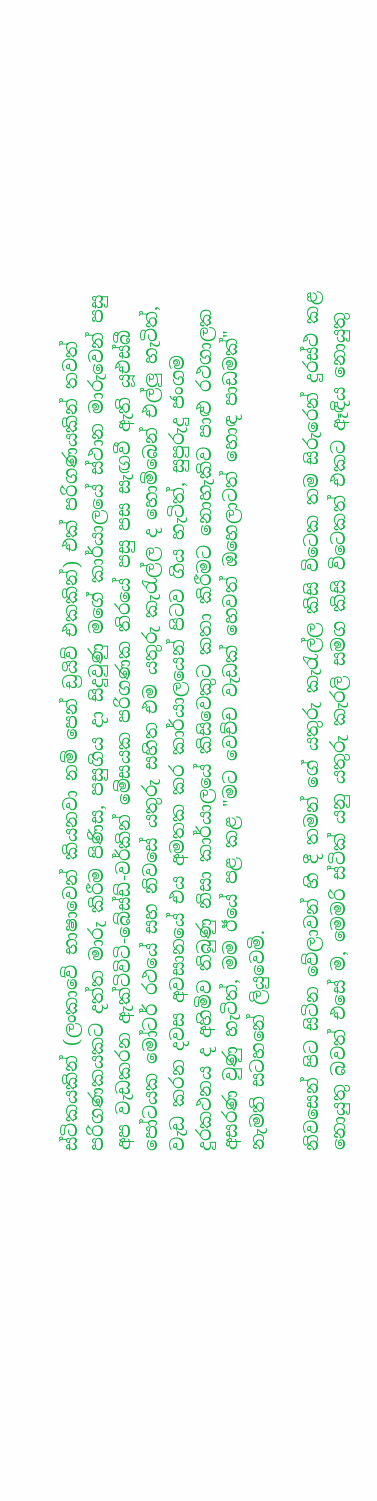ස්ටිකයකින් (ලංකාවේ භාෂාවෙන් කියනවා නම් පෙන් ඩ්‍රයිව් එකකින්) එක් පරිගණයකින් තවත් පරිගණකයකට දත්ත මාරු කිරීම පිණිස, පසුගිය දා සිදුවුණු මගේ කාර්යාලයේ ස්ථාන මාරුවෙන් පසු අප වැඩකරන ඇක්ටිවිටි-බේස්ඩ්-වර්කින් මේසයක පරිගණක තිරයේ පසු පස සැඟවී ඇති යූඑස්බී පෝටයක මෝටර් රථයේ සහ නිවසේ යතුරු සහිත එම යතුරු කැරැල්ල ද හොම්බෙන් එල්ලු හැටිත්, වැඩ කරන දවස අවසානයේ එය අමතක කර කාර්යාලයෙන් පිටව ගිය හැටිත්, සුපුරුදු ජංගම දුරකථනය ද අහිමිව තිබුණු නිසා කාර්යාලයේ කිසිවෙකුට කතා කිරීමට නොහැකිව පාළු රථගාලක අසරණ වුණු හැටිත්, මම ඊයේ පළ කළ "මට වෙච්ච වැඩක් හෙවත් ඔහෙලාටත් හොඳ පාඩමක්" නැමති සටහනේ ලියුවෙමි.

නිවසෙන් පිට සිටින වේලාවන් හි දී තමන් ගේ යතුරු කැරැල්ල කිසි විටෙක තම සිරුරෙන් දුරස්ථ කළ නොයුතු බවත් එසේ ම, මෙමරි ස්ටික් යනු යතුරු කැරලි සමග කිසි විටෙකත් එකට ඈඳිය නොයුතු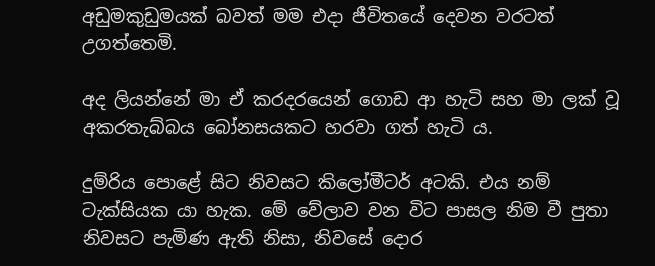අඩුමකුඩුමයක් බවත් මම එදා ජීවිතයේ දෙවන වරටත් උගත්තෙමි.

අද ලියන්නේ මා ඒ කරදරයෙන් ගොඩ ආ හැටි සහ මා ලක් වූ අකරතැබ්බය බෝනසයකට හරවා ගත් හැටි ය.

දුම්රිය පොළේ සිට නිවසට කිලෝමීටර් අටකි. එය නම් ටැක්සියක යා හැක. මේ වේලාව වන විට පාසල නිම වී පුතා නිවසට පැමිණ ඇති නිසා, නිවසේ දොර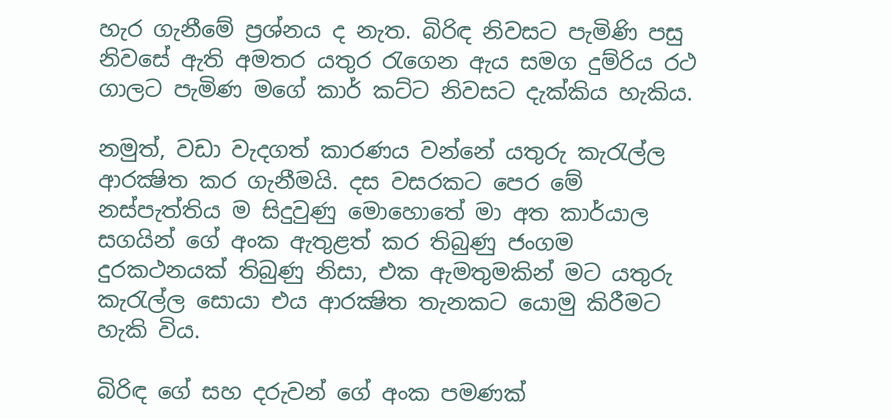හැර ගැනීමේ ප්‍රශ්නය ද නැත. බිරිඳ නිවසට පැමිණි පසු නිවසේ ඇති අමතර යතුර රැගෙන ඇය සමග දුම්රිය රථ ගාලට පැමිණ මගේ කාර් කට්ට නිවසට දැක්කිය හැකිය.

නමුත්, වඩා වැදගත් කාරණය වන්නේ යතුරු කැරැල්ල ආරක්‍ෂිත කර ගැනීමයි. දස වසරකට පෙර මේ නස්පැත්තිය ම සිදුවුණු මොහොතේ මා අත කාර්යාල සගයින් ගේ අංක ඇතුළත් කර තිබුණු ජංගම දුරකථනයක් තිබුණු නිසා, එක ඇමතුමකින් මට යතුරු කැරැල්ල සොයා එය ආරක්‍ෂිත තැනකට යොමු කිරීමට හැකි විය.

බිරිඳ ගේ සහ දරුවන් ගේ අංක පමණක්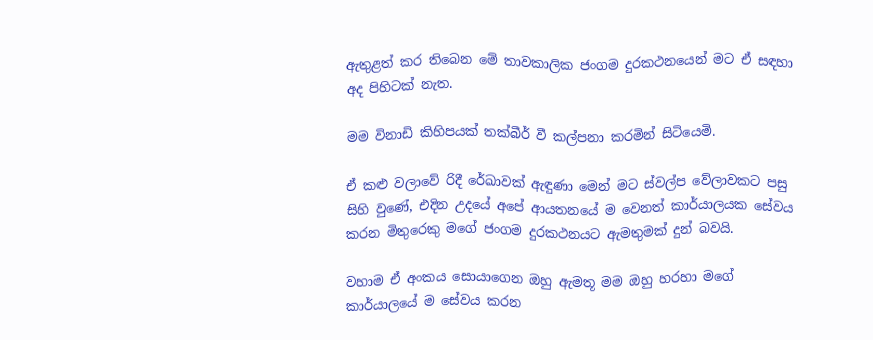ඇතුළත් කර තිබෙන මේ තාවකාලික ජංගම දුරකථනයෙන් මට ඒ සඳහා අද පිහිටක් නැත.

මම විනාඩි කිහිපයක් තක්බීර් වී කල්පනා කරමින් සිටියෙමි.

ඒ කළු වලාවේ රිදී රේඛාවක් ඇඳුණා මෙන් මට ස්වල්ප වේලාවකට පසු සිහි වුණේ, එදින උදයේ අපේ ආයතනයේ ම වෙනත් කාර්යාලයක සේවය කරන මිතුරෙකු මගේ ජංගම දුරකථනයට ඇමතුමක් දුන් බවයි.

වහාම ඒ අංකය සොයාගෙන ඔහු ඇමතූ මම ඔහු හරහා මගේ කාර්යාලයේ ම සේවය කරන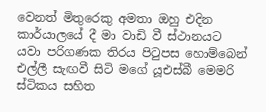වෙනත් මිතුරෙකු අමතා ඔහු එදින කාර්යාලයේ දී මා වාඩි වී ස්ථානයට යවා පරිගණක තිරය පිටුපස හොම්බෙන් එල්ලී සැඟවී සිටි මගේ යූඑස්බී මෙමරි ස්ටිකය සහිත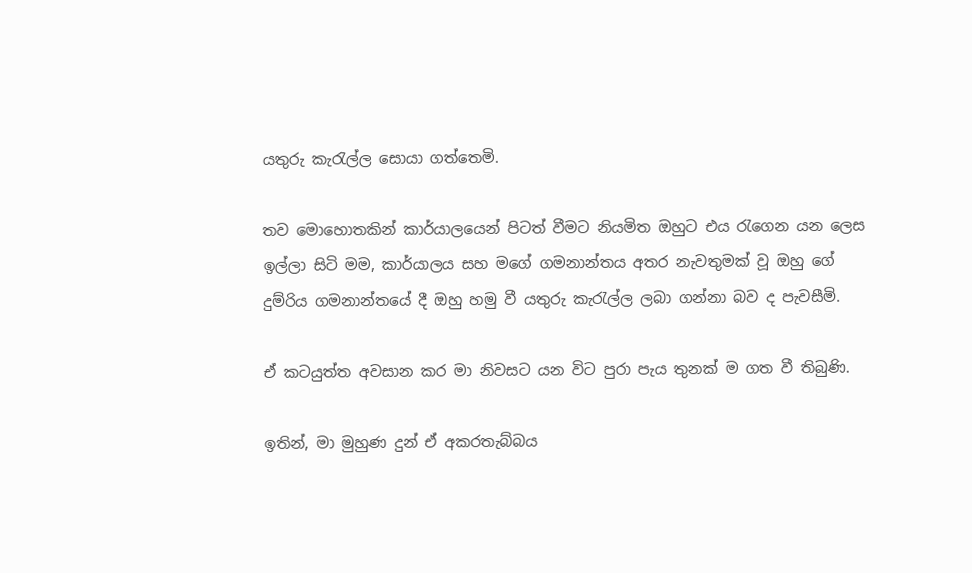යතුරු කැරැල්ල සොයා ගත්තෙමි.

තව මොහොතකින් කාර්යාලයෙන් පිටත් වීමට නියමිත ඔහුට එය රැගෙන යන ලෙස ඉල්ලා සිටි මම, කාර්යාලය සහ මගේ ගමනාන්තය අතර නැවතුමක් වූ ඔහු ගේ දුම්රිය ගමනාන්තයේ දී ඔහු හමු වී යතුරු කැරැල්ල ලබා ගන්නා බව ද පැවසීමි.

ඒ කටයුත්ත අවසාන කර මා නිවසට යන විට පුරා පැය තුනක් ම ගත වී තිබුණි.

ඉතින්, මා මුහුණ දුන් ඒ අකරතැබ්බය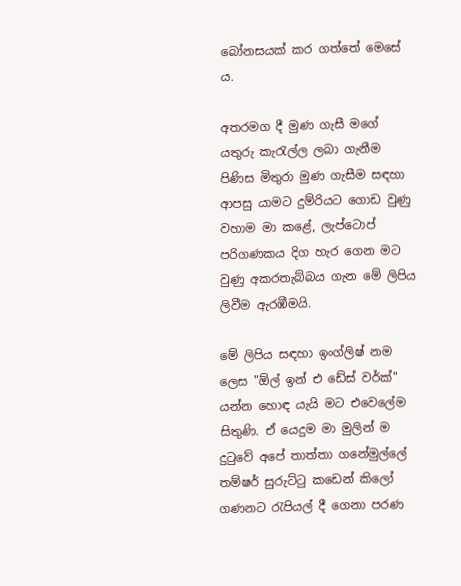බෝනසයක් කර ගත්තේ මෙසේ ය.

අතරමග දී මුණ ගැසී මගේ යතුරු කැරැල්ල ලබා ගැනීම පිණිස මිතුරා මුණ ගැසීම සඳහා ආපසු යාමට දුම්රියට ගොඩ වුණු වහාම මා කළේ, ලැප්ටොප් පරිගණකය දිග හැර ගෙන මට වුණු අකරතැබ්බය ගැන මේ ලිපිය ලිවීම ඇරඹීමයි.

මේ ලිපිය සඳහා ඉංග්ලිෂ් නම ලෙස "ඕල් ඉන් එ ඩේස් වර්ක්" යන්න හොඳ යැයි මට එවෙලේම සිතුණි. ඒ යෙදුම මා මුලින් ම දුටුවේ අපේ තාත්තා ගනේමුල්ලේ තම්ෂර් සුරුට්ටු කඩෙන් කිලෝ ගණනට රැපියල් දී ගෙනා පරණ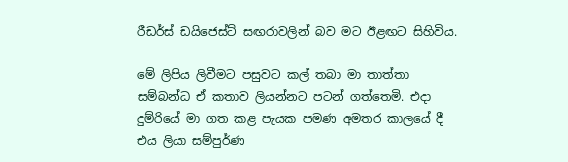රීඩර්ස් ඩයිජෙස්ට් සඟරාවලින් බව මට ඊළඟට සිහිවිය.

මේ ලිපිය ලිවීමට පසුවට කල් තබා මා තාත්තා සම්බන්ධ ඒ කතාව ලියන්නට පටන් ගත්තෙමි. එදා දුම්රියේ මා ගත කළ පැයක පමණ අමතර කාලයේ දී එය ලියා සම්පුර්ණ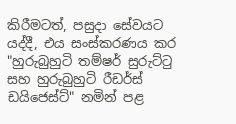කිරීමටත්, පසුදා සේවයට යද්දී, එය සංස්කරණය කර "හුරුබුහුටි තම්ෂර් සුරුට්ටු සහ හුරුබුහුටි රීඩර්ස් ඩයිජෙස්ට්" නමින් පළ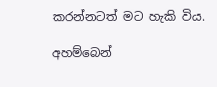කරන්නටත් මට හැකි විය.

අහම්බෙන්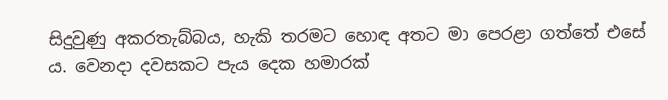සිදුවුණු අකරතැබ්බය, හැකි තරමට හොඳ අතට මා පෙරළා ගත්තේ එසේ ය. වෙනදා දවසකට පැය දෙක හමාරක්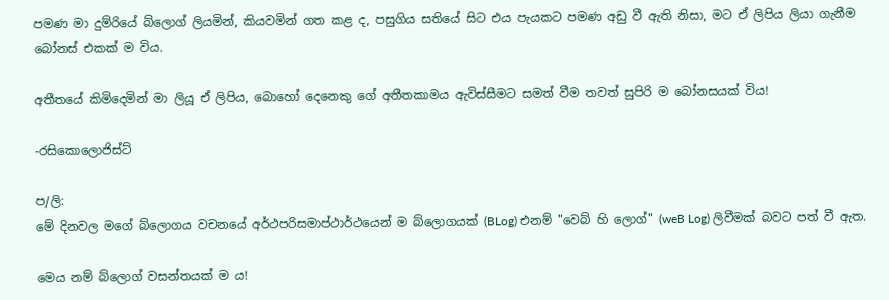පමණ මා දුම්රියේ බ්ලොග් ලියමින්, කියවමින් ගත කළ ද, පසුගිය සතියේ සිට එය පැයකට පමණ අඩු වී ඇති නිසා, මට ඒ ලිපිය ලියා ගැනීම බෝනස් එකක් ම විය.

අතීතයේ කිමිදෙමින් මා ලියූ ඒ ලිපිය, බොහෝ දෙනෙකු ගේ අතීතකාමය ඇවිස්සීමට සමත් වීම තවත් සුපිරි ම බෝනසයක් විය!

-රසිකොලොජිස්ට්

ප/ලි:
මේ දිනවල මගේ බ්ලොගය වචනයේ අර්ථපරිසමාප්ථාර්ථයෙන් ම බ්ලොගයක් (BLog) එනම් "වෙබ් හි ලොග්" (weB Log) ලිවීමක් බවට පත් වී ඇත.

මෙය නම් බ්ලොග් වසන්තයක් ම ය!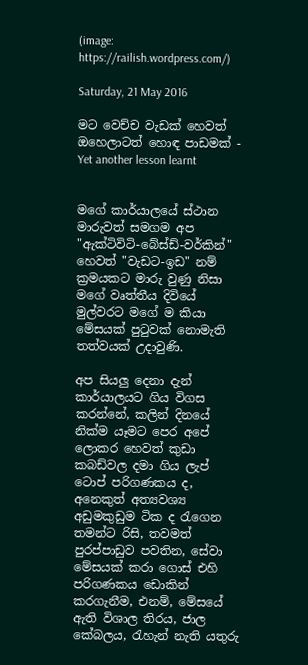(image: https://railish.wordpress.com/)

Saturday, 21 May 2016

මට වෙච්ච වැඩක් හෙවත් ඔහෙලාටත් හොඳ පාඩමක් - Yet another lesson learnt


මගේ කාර්යාලයේ ස්ථාන මාරුවත් සමගම අප "ඇක්ටිවිටි-බේස්ඩ්-වර්කින්" හෙවත් "වැඩට-ඉඩ" නම් ක්‍රමයකට මාරු වුණු නිසා මගේ වෘත්තීය දිවියේ මුල්වරට මගේ ම කියා මේසයක් පුටුවක් නොමැති තත්වයක් උදාවුණි.

අප සියලු දෙනා දැන් කාර්යාලයට ගිය විගස කරන්නේ, කලින් දිනයේ නික්ම යෑමට පෙර අපේ ලොකර හෙවත් කුඩා කබඩ්වල දමා ගිය ලැප් ටොප් පරිගණකය ද, අනෙකුත් අත්‍යවශ්‍ය අඩුමකුඩුම ටික ද රැගෙන තමන්ට රිසි, තවමත් පුරප්පාඩුව පවතින, සේවා මේසයක් කරා ගොස් එහි පරිගණකය ඩොකින් කරගැනීම, එනම්, මේසයේ ඇති විශාල තිරය, ජාල කේබලය, රැහැන් නැති යතුරු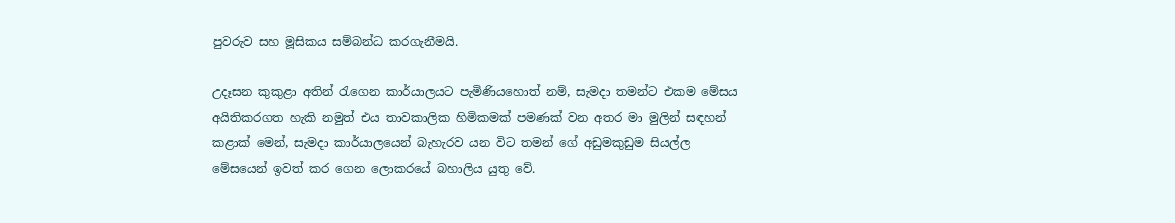පුවරුව සහ මූසිකය සම්බන්ධ කරගැනීමයි.

උදෑසන කුකුළා අතින් රැගෙන කාර්යාලයට පැමිණියහොත් නම්, සැමදා තමන්ට එකම මේසය අයිතිකරගත හැකි නමුත් එය තාවකාලික හිමිකමක් පමණක් වන අතර මා මුලින් සඳහන් කළාක් මෙන්, සැමදා කාර්යාලයෙන් බැහැරව යන විට තමන් ගේ අඩුමකුඩුම සියල්ල මේසයෙන් ඉවත් කර ගෙන ලොකරයේ බහාලිය යුතු වේ.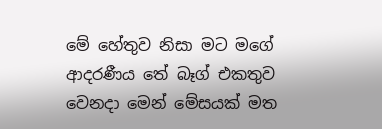මේ හේතුව නිසා මට මගේ ආදරණීය තේ බෑග් එකතුව වෙනදා මෙන් මේසයක් මත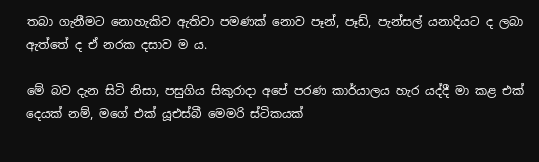තබා ගැනීමට නොහැකිව ඇතිවා පමණක් නොව පෑන්, පෑඩ්, පැන්සල් යනාදියට ද ලබා ඇත්තේ ද ඒ නරක දසාව ම ය.

මේ බව දැන සිටි නිසා, පසුගිය සිකුරාදා අපේ පරණ කාර්යාලය හැර යද්දී මා කළ එක් දෙයක් නම්, මගේ එක් යූඑස්බී මෙමරි ස්ටිකයක්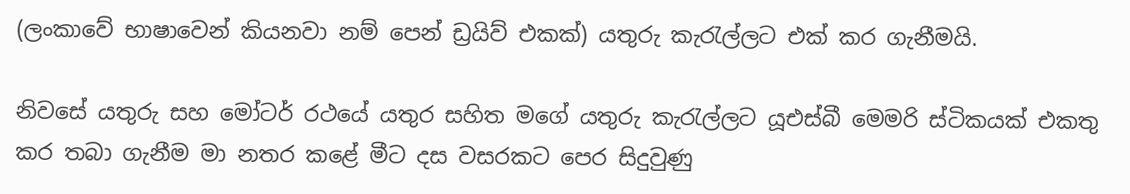(ලංකාවේ භාෂාවෙන් කියනවා නම් පෙන් ඩ්‍රයිව් එකක්) යතුරු කැරැල්ලට එක් කර ගැනීමයි.

නිවසේ යතුරු සහ මෝටර් රථයේ යතුර සහිත මගේ යතුරු කැරැල්ලට යූඑස්බී මෙමරි ස්ටිකයක් එකතු කර තබා ගැනීම මා නතර කළේ මීට දස වසරකට පෙර සිදුවුණු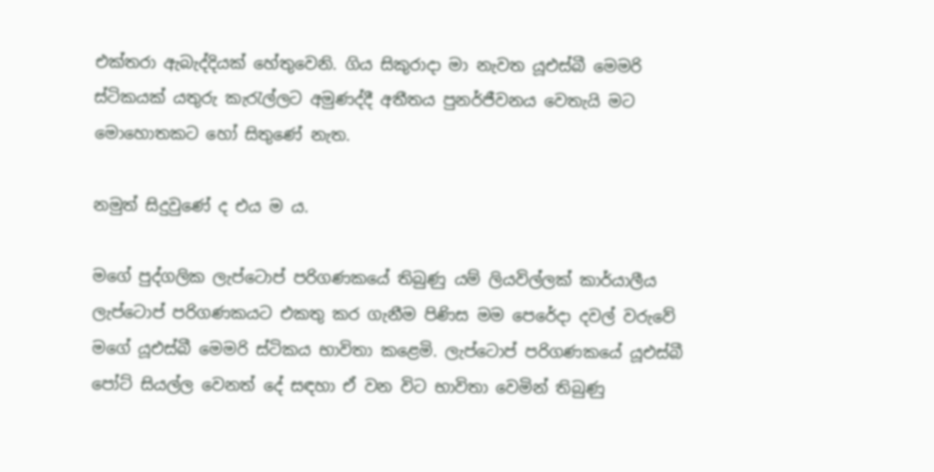එක්තරා ඇබැද්දියක් හේතුවෙනි. ගිය සිකුරාදා මා නැවත යූඑස්බී මෙමරි ස්ටිකයක් යතුරු කැරැල්ලට අමුණද්දී අතීතය පුනර්ජීවනය වෙතැයි මට මොහොතකට හෝ සිතුණේ නැත.

නමුත් සිදුවුණේ ද එය ම ය.

මගේ පුද්ගලික ලැප්ටොප් පරිගණකයේ තිබුණු යම් ලියවිල්ලක් කාර්යාලීය ලැප්ටොප් පරිගණකයට එකතු කර ගැනීම පිණිස මම පෙරේදා දවල් වරුවේ මගේ යූඑස්බී මෙමරි ස්ටිකය භාවිතා කළෙමි. ලැප්ටොප් පරිගණකයේ යූඑස්බී පෝට් සියල්ල වෙනත් දේ සඳහා ඒ වන විට භාවිතා වෙමින් තිබුණු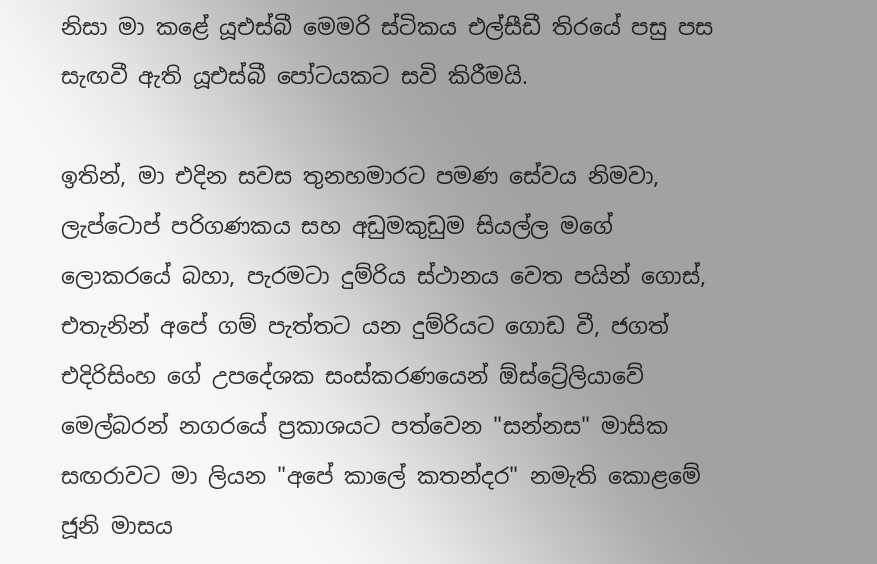නිසා මා කළේ යූඑස්බී මෙමරි ස්ටිකය එල්සීඩී තිරයේ පසු පස සැඟවී ඇති යූඑස්බී පෝටයකට සවි කිරීමයි.

ඉතින්, මා එදින සවස තුනහමාරට පමණ සේවය නිමවා, ලැප්ටොප් පරිගණකය සහ අඩුමකුඩුම සියල්ල මගේ ලොකරයේ බහා, පැරමටා දුම්රිය ස්ථානය වෙත පයින් ගොස්, එතැනින් අපේ ගම් පැත්තට යන දුම්රියට ගොඩ වී, ජගත් එදිරිසිංහ ගේ උපදේශක සංස්කරණයෙන් ඕස්ට්‍රේලියාවේ මෙල්බරන් නගරයේ ප්‍රකාශයට පත්වෙන "සන්නස" මාසික සඟරාවට මා ලියන "අපේ කාලේ කතන්දර" නමැති කොළමේ ජූනි මාසය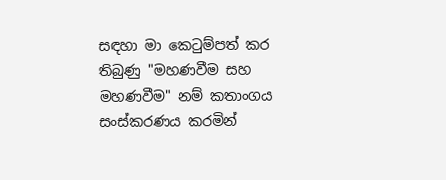සඳහා මා කෙටුම්පත් කර තිබුණු "මහණවීම සහ මහණවීම" නම් කතාංගය සංස්කරණය කරමින්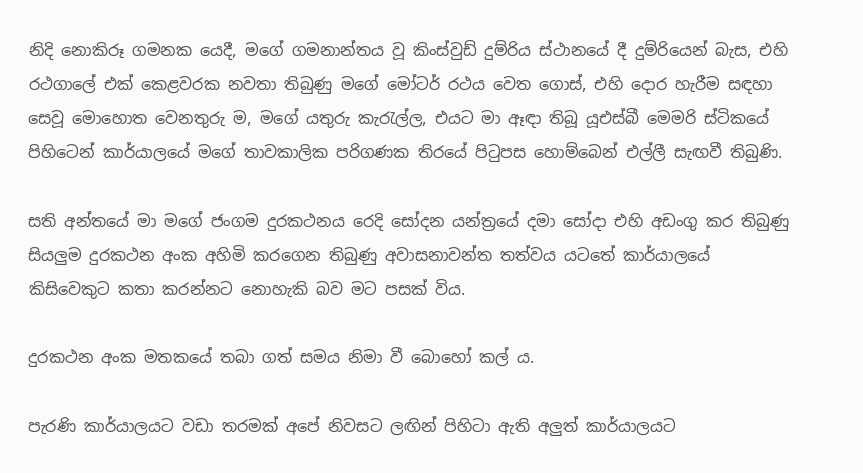නිදි නොකිරූ ගමනක යෙදී, මගේ ගමනාන්තය වූ කිංස්වුඩ් දුම්රිය ස්ථානයේ දී දුම්රියෙන් බැස, එහි රථගාලේ එක් කෙළවරක නවතා තිබුණු මගේ මෝටර් රථය වෙත ගොස්, එහි දොර හැරීම සඳහා සෙවූ මොහොත වෙනතුරු ම, මගේ යතුරු කැරැල්ල, එයට මා ඈඳා තිබූ යූඑස්බී මෙමරි ස්ටිකයේ පිහිටෙන් කාර්යාලයේ මගේ තාවකාලික පරිගණක තිරයේ පිටුපස හොම්බෙන් එල්ලී සැඟවී තිබුණි.

සති අන්තයේ මා මගේ ජංගම දුරකථනය රෙදි සෝදන යන්ත්‍රයේ දමා සෝදා එහි අඩංගු කර තිබුණු සියලුම දුරකථන අංක අහිමි කරගෙන තිබුණු අවාසනාවන්ත තත්වය යටතේ කාර්යාලයේ කිසිවෙකුට කතා කරන්නට නොහැකි බව මට පසක් විය.

දුරකථන අංක මතකයේ තබා ගත් සමය නිමා වී බොහෝ කල් ය.

පැරණි කාර්යාලයට වඩා තරමක් අපේ නිවසට ලඟින් පිහිටා ඇති අලුත් කාර්යාලයට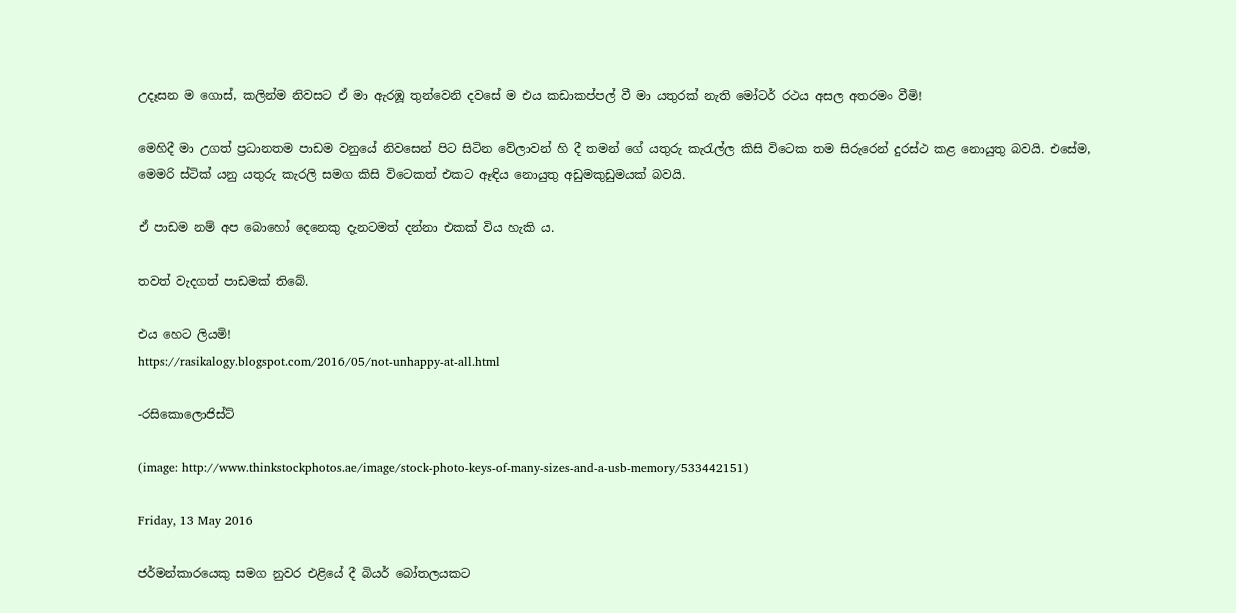උදෑසන ම ගොස්, කලින්ම නිවසට ඒ මා ඇරඹූ තුන්වෙනි දවසේ ම එය කඩාකප්පල් වී මා යතුරක් නැති මෝටර් රථය අසල අතරමං වීමි!

මෙහිදී මා උගත් ප්‍රධානතම පාඩම වනුයේ නිවසෙන් පිට සිටින වේලාවන් හි දී තමන් ගේ යතුරු කැරැල්ල කිසි විටෙක තම සිරුරෙන් දුරස්ථ කළ නොයුතු බවයි. එසේම, මෙමරි ස්ටික් යනු යතුරු කැරලි සමග කිසි විටෙකත් එකට ඈඳිය නොයුතු අඩුමකුඩුමයක් බවයි.

ඒ පාඩම නම් අප බොහෝ දෙනෙකු දැනටමත් දන්නා එකක් විය හැකි ය.

තවත් වැදගත් පාඩමක් තිබේ.

එය හෙට ලියමි!
https://rasikalogy.blogspot.com/2016/05/not-unhappy-at-all.html

-රසිකොලොජිස්ට්

(image: http://www.thinkstockphotos.ae/image/stock-photo-keys-of-many-sizes-and-a-usb-memory/533442151)

Friday, 13 May 2016

ජර්මන්කාරයෙකු සමග නුවර එළියේ දී බියර් බෝතලයකට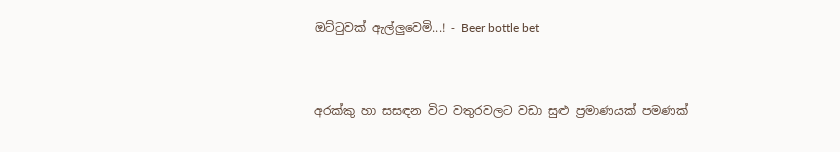ඔට්ටුවක් ඇල්ලුවෙමි...! - Beer bottle bet


අරක්කු හා සසඳන විට වතුරවලට වඩා සුළු ප්‍රමාණයක් පමණක්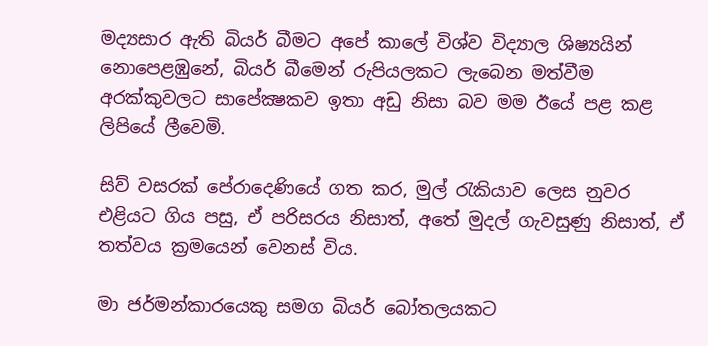මද්‍යසාර ඇති බියර් බීමට අපේ කාලේ විශ්ව විද්‍යාල ශිෂ්‍යයින් නොපෙළඹුනේ, බියර් බීමෙන් රුපියලකට ලැබෙන මත්වීම අරක්කුවලට සාපේක්‍ෂකව ඉතා අඩු නිසා බව මම ඊයේ පළ කළ ලිපියේ ලීවෙමි.

සිව් වසරක් පේරාදෙණියේ ගත කර, මුල් රැකියාව ලෙස නුවර එළියට ගිය පසු, ඒ පරිසරය නිසාත්, අතේ මුදල් ගැවසුණු නිසාත්, ඒ තත්වය ක්‍රමයෙන් වෙනස් විය.

මා ජර්මන්කාරයෙකු සමග බියර් බෝතලයකට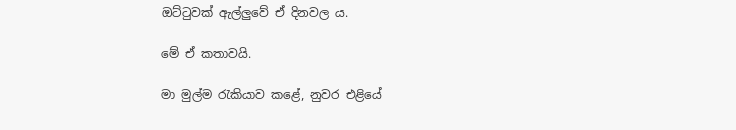ඔට්ටුවක් ඇල්ලුවේ ඒ දිනවල ය.

මේ ඒ කතාවයි.

මා මුල්ම රැකියාව කළේ, නුවර එළියේ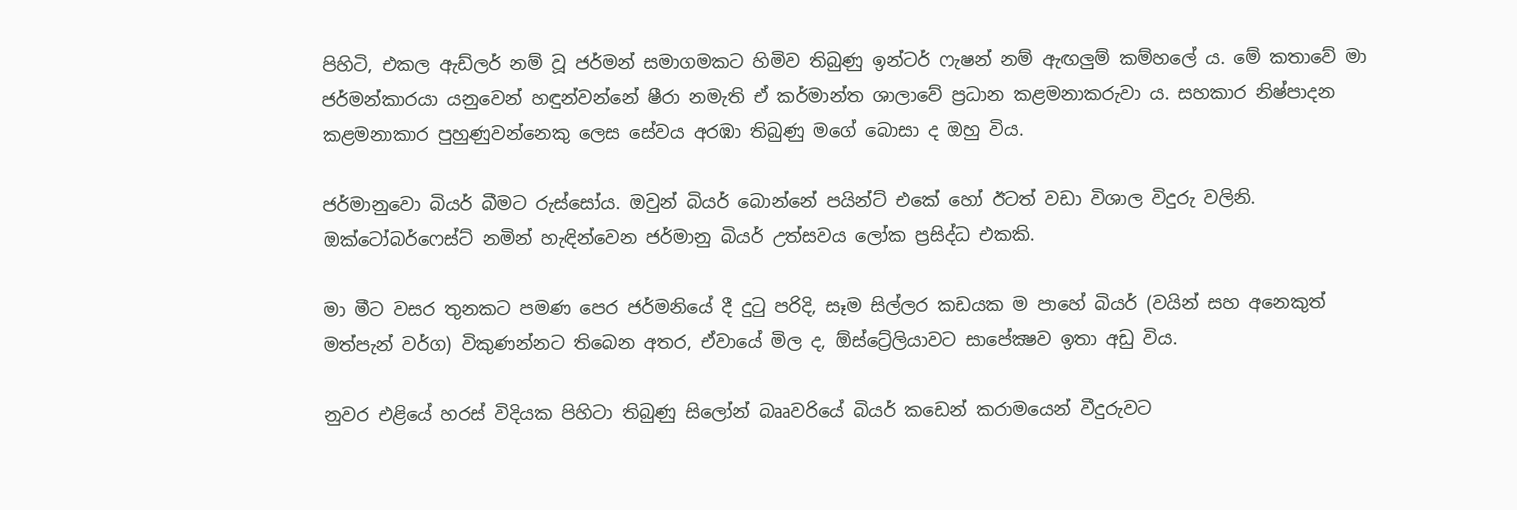පිහිටි, එකල ඇඩ්ලර් නම් වූ ජර්මන් සමාගමකට හිමිව තිබුණු ඉන්ටර් ෆැෂන් නම් ඇඟලුම් කම්හලේ ය. මේ කතාවේ මා ජර්මන්කාරයා යනුවෙන් හඳුන්වන්නේ ෂීරා නමැති ඒ කර්මාන්ත ශාලාවේ ප්‍රධාන කළමනාකරුවා ය. සහකාර නිෂ්පාදන කළමනාකාර පුහුණුවන්නෙකු ලෙස සේවය අරඹා තිබුණු මගේ බොසා ද ඔහු විය.

ජර්මානුවො බියර් බීමට රුස්සෝය. ඔවුන් බියර් බොන්නේ පයින්ට් එකේ හෝ ඊටත් වඩා විශාල විදුරු වලිනි. ඔක්ටෝබර්ෆෙස්ට් නමින් හැඳින්වෙන ජර්මානු බියර් උත්සවය ලෝක ප්‍රසිද්ධ එකකි.

මා මීට වසර තුනකට පමණ පෙර ජර්මනියේ දී දුටු පරිදි, සෑම සිල්ලර කඩයක ම පාහේ බියර් (වයින් සහ අනෙකුත් මත්පැන් වර්ග) විකුණන්නට තිබෙන අතර, ඒවායේ මිල ද, ඕස්ට්‍රේලියාවට සාපේක්‍ෂව ඉතා අඩු විය.

නුවර එළියේ හරස් විදියක පිහිටා තිබුණු සිලෝන් බෲවරියේ බියර් කඩෙන් කරාමයෙන් වීදුරුවට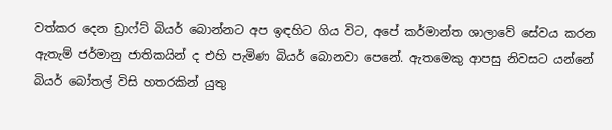වත්කර දෙන ඩ්‍රාෆ්ට් බියර් බොන්නට අප ඉඳහිට ගිය විට, අපේ කර්මාන්ත ශාලාවේ සේවය කරන ඇතැම් ජර්මානු ජාතිකයින් ද එහි පැමිණ බියර් බොනවා පෙනේ. ඇතමෙකු ආපසු නිවසට යන්නේ බියර් බෝතල් විසි හතරකින් යුතු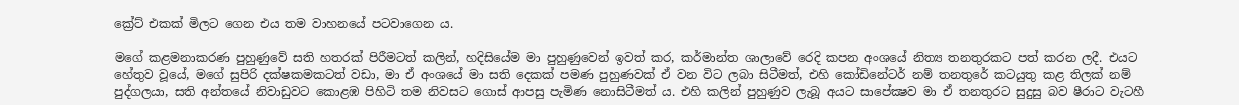ක්‍රේට් එකක් මිලට ගෙන එය තම වාහනයේ පටවාගෙන ය.

මගේ කළමනාකරණ පුහුණුවේ සති හතරක් පිරීමටත් කලින්, හදිසියේම මා පුහුණුවෙන් ඉවත් කර, කර්මාන්ත ශාලාවේ රෙදි කපන අංශයේ නිත්‍ය තනතුරකට පත් කරන ලදී. එයට හේතුව වූයේ, මගේ සුපිරි දක්ෂකමකටත් වඩා, මා ඒ අංශයේ මා සති දෙකක් පමණ පුහුණවක් ඒ වන විට ලබා සිටීමත්, එහි කෝඩිනේටර් නම් තනතුරේ කටයුතු කළ තිලක් නම් පුද්ගලයා, සති අන්තයේ නිවාඩුවට කොළඹ පිහිටි තම නිවසට ගොස් ආපසු පැමිණ නොසිටීමත් ය. එහි කලින් පුහුණුව ලැබූ අයට සාපේක්‍ෂව මා ඒ තනතුරට සුදුසු බව ෂීරාට වැටහී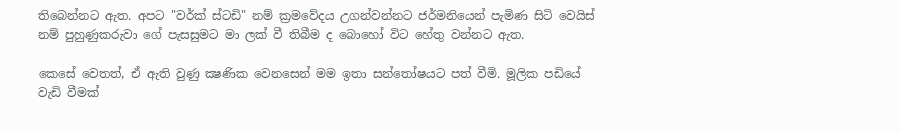තිබෙන්නට ඇත. අපට "වර්ක් ස්ටඩි" නම් ක්‍රමවේදය උගන්වන්නට ජර්මනියෙන් පැමිණ සිටි වෙයිස් නම් පුහුණුකරුවා ගේ පැසසුමට මා ලක් වී තිබීම ද බොහෝ විට හේතු වන්නට ඇත.

කෙසේ වෙතත්, ඒ ඇති වුණු ක්‍ෂණික වෙනසෙන් මම ඉතා සන්තෝෂයට පත් වීමි. මූලික පඩියේ වැඩි වීමක්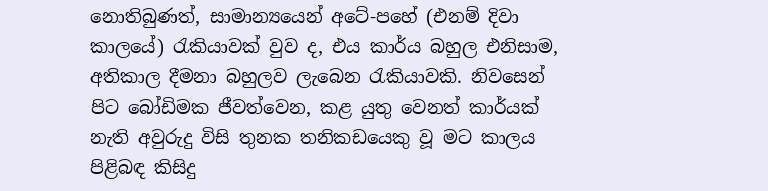නොතිබුණත්, සාමාන්‍යයෙන් අටේ-පහේ (එනම් දිවා කාලයේ) රැකියාවක් වුව ද, එය කාර්ය බහුල එනිසාම, අතිකාල දීමනා බහුලව ලැබෙන රැකියාවකි. නිවසෙන් පිට බෝඩිමක ජීවත්වෙන, කළ යුතු වෙනත් කාර්යක් නැති අවුරුදු විසි තුනක තනිකඩයෙකු වූ මට කාලය පිළිබඳ කිසිදු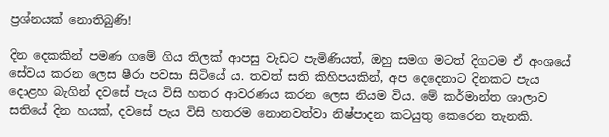ප්‍රශ්නයක් නොතිබුණි!

දින දෙකකින් පමණ ගමේ ගිය තිලක් ආපසු වැඩට පැමිණියත්, ඔහු සමග මටත් දිගටම ඒ අංශයේ සේවය කරන ලෙස ෂීරා පවසා සිටියේ ය. තවත් සති කිහිපයකින්, අප දෙදෙනාට දිනකට පැය දොළහ බැගින් දවසේ පැය විසි හතර ආවරණය කරන ලෙස නියම විය. මේ කර්මාන්ත ශාලාව සතියේ දින හයක්, දවසේ පැය විසි හතරම නොනවත්වා නිෂ්පාදන කටයුතු කෙරෙන තැනකි.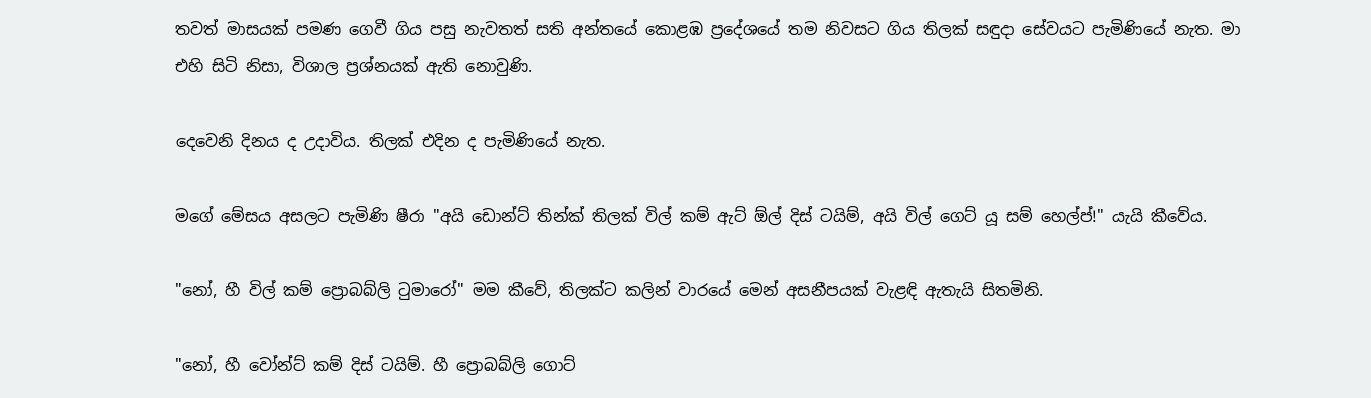තවත් මාසයක් පමණ ගෙවී ගිය පසු නැවතත් සති අන්තයේ කොළඹ ප්‍රදේශයේ තම නිවසට ගිය තිලක් සඳුදා සේවයට පැමිණියේ නැත. මා එහි සිටි නිසා, විශාල ප්‍රශ්නයක් ඇති නොවුණි.

දෙවෙනි දිනය ද උදාවිය. තිලක් එදින ද පැමිණියේ නැත.

මගේ මේසය අසලට පැමිණි ෂීරා "අයි ඩොන්ට් තින්ක් තිලක් විල් කම් ඇට් ඕල් දිස් ටයිම්, අයි විල් ගෙට් යූ සම් හෙල්ප්!" යැයි කීවේය.

"නෝ, හී විල් කම් ප්‍රොබබ්ලි ටුමාරෝ" මම කීවේ, තිලක්ට කලින් වාරයේ මෙන් අසනීපයක් වැළඳි ඇතැයි සිතමිනි.

"නෝ, හී වෝන්ට් කම් දිස් ටයිම්. හී ප්‍රොබබ්ලි ගොට්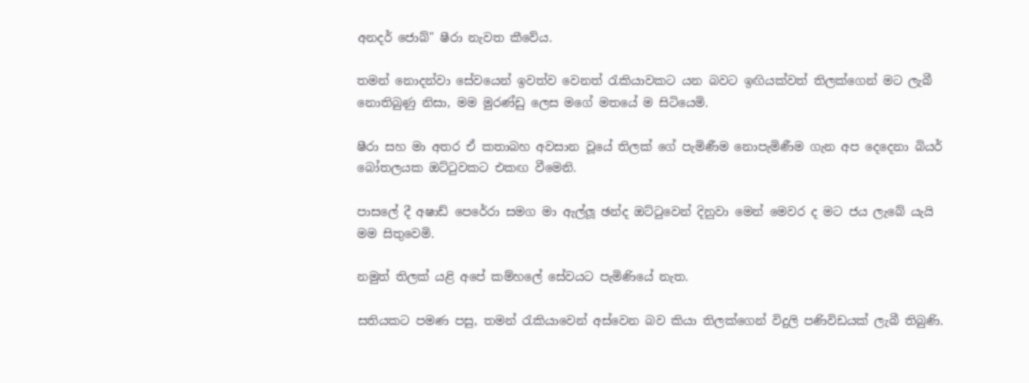අනදර් ජොබ්" ෂීරා නැවත කීවේය.

තමන් නොදන්වා සේවයෙන් ඉවත්ව වෙනත් රැකියාවකට යන බවට ඉඟියක්වත් තිලක්ගෙන් මට ලැබී නොතිබුණු නිසා, මම මුරණ්ඩු ලෙස මගේ මතයේ ම සිටියෙමි.

ෂීරා සහ මා අතර ඒ කතාබහ අවසාන වූයේ තිලක් ගේ පැමිණීම නොපැමිණීම ගැන අප දෙදෙනා බියර් බෝතලයක ඔට්ටුවකට එකඟ වීමෙනි.

පාසලේ දී අෂාඩ් පෙරේරා සමග මා ඇල්ලූ ඡන්ද ඔට්ටුවෙන් දිනුවා මෙන් මෙවර ද මට ජය ලැබේ යැයි මම සිතුවෙමි.

නමුත් තිලක් යළි අපේ කම්හලේ සේවයට පැමිණියේ නැත.

සතියකට පමණ පසු, තමන් රැකියාවෙන් අස්වෙන බව කියා තිලක්ගෙන් විදුලි පණිවිඩයක් ලැබී තිබුණි.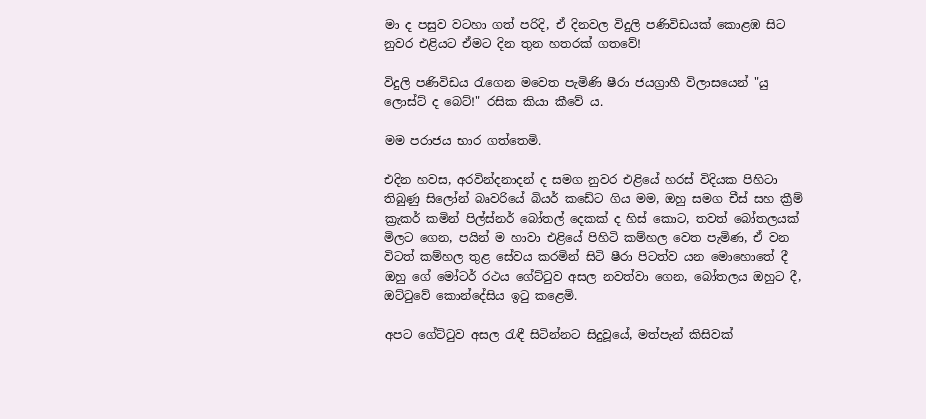මා ද පසුව වටහා ගත් පරිදි, ඒ දිනවල විදුලි පණිවිඩයක් කොළඹ සිට නුවර එළියට ඒමට දින තුන හතරක් ගතවේ!

විදුලි පණිවිඩය රැගෙන මවෙත පැමිණි ෂීරා ජයග්‍රාහී විලාසයෙන් "යු ලොස්ට් ද බෙට්!" රසික කියා කීවේ ය.

මම පරාජය භාර ගත්තෙමි.

එදින හවස, අරවින්දනාදන් ද සමග නුවර එළියේ හරස් විදියක පිහිටා තිබුණු සිලෝන් බෘවරියේ බියර් කඩේට ගිය මම, ඔහු සමග චීස් සහ ක්‍රීම් ක්‍රැකර් කමින් පිල්ස්නර් බෝතල් දෙකක් ද හිස් කොට, තවත් බෝතලයක් මිලට ගෙන, පයින් ම හාවා එළියේ පිහිටි කම්හල වෙත පැමිණ, ඒ වන විටත් කම්හල තුළ සේවය කරමින් සිටි ෂීරා පිටත්ව යන මොහොතේ දී ඔහු ගේ මෝටර් රථය ගේට්ටුව අසල නවත්වා ගෙන, බෝතලය ඔහුට දී, ඔට්ටුවේ කොන්දේසිය ඉටු කළෙමි.

අපට ගේට්ටුව අසල රැඳී සිටින්නට සිදුවූයේ, මත්පැන් කිසිවක්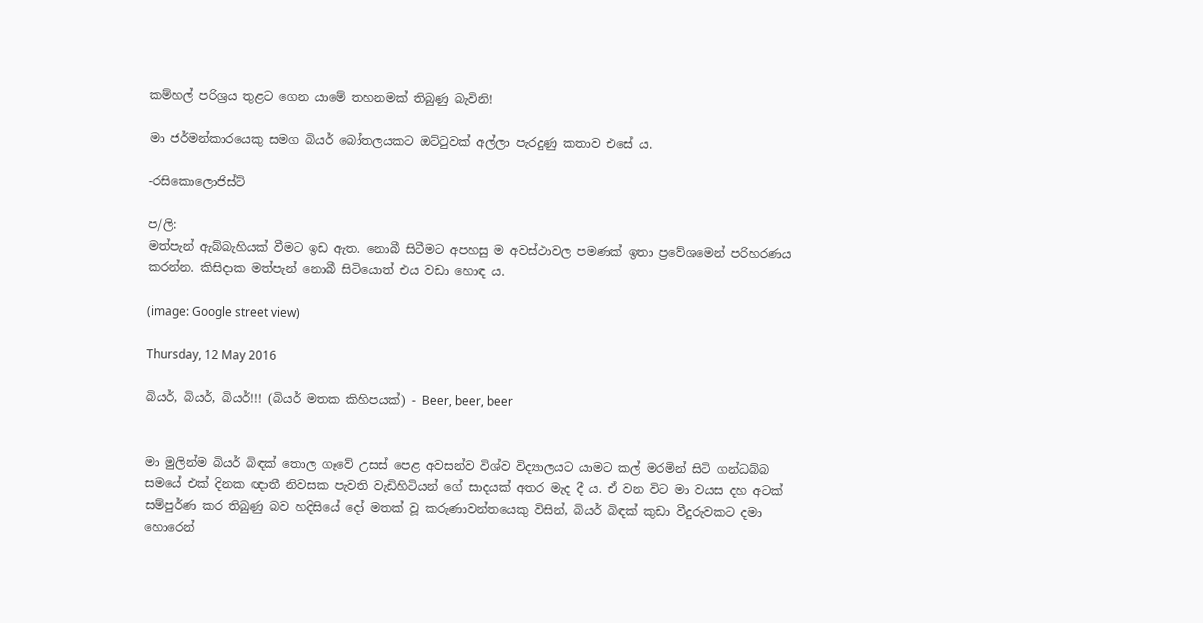කම්හල් පරිශ්‍රය තුළට ගෙන යාමේ තහනමක් තිබුණු බැවිනි!

මා ජර්මන්කාරයෙකු සමග බියර් බෝතලයකට ඔට්ටුවක් අල්ලා පැරදුණු කතාව එසේ ය.

-රසිකොලොජිස්ට්

ප/ලි:
මත්පැන් ඇබ්බැහියක් වීමට ඉඩ ඇත. නොබී සිටීමට අපහසු ම අවස්ථාවල පමණක් ඉතා ප්‍රවේශමෙන් පරිහරණය කරන්න. කිසිදාක මත්පැන් නොබී සිටියොත් එය වඩා හොඳ ය.

(image: Google street view)

Thursday, 12 May 2016

බියර්, බියර්, බියර්!!! (බියර් මතක කිහිපයක්) - Beer, beer, beer


මා මුලින්ම බියර් බිඳක් තොල ගෑවේ උසස් පෙළ අවසන්ව විශ්ව විද්‍යාලයට යාමට කල් මරමින් සිටි ගන්ධබ්බ සමයේ එක් දිනක ඥාතී නිවසක පැවති වැඩිහිටියන් ගේ සාදයක් අතර මැද දී ය. ඒ වන විට මා වයස දහ අටක් සම්පුර්ණ කර තිබුණු බව හදිසියේ දෝ මතක් වූ කරුණාවන්තයෙකු විසින්, බියර් බිඳක් කුඩා වීදුරුවකට දමා හොරෙන්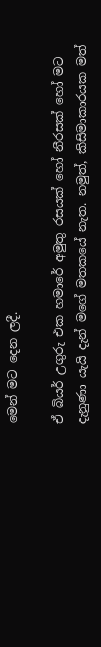මෙන් මට දෙන ලදී.

ඒ බියර් උගුරු එක හමාරේ අමුතු රසයක් හෝ නීරසක් හෝ මට දැනුණා යැයි දැන් මගේ මතකයේ නැත. නමුත්, කිසිමාකාරයක මත්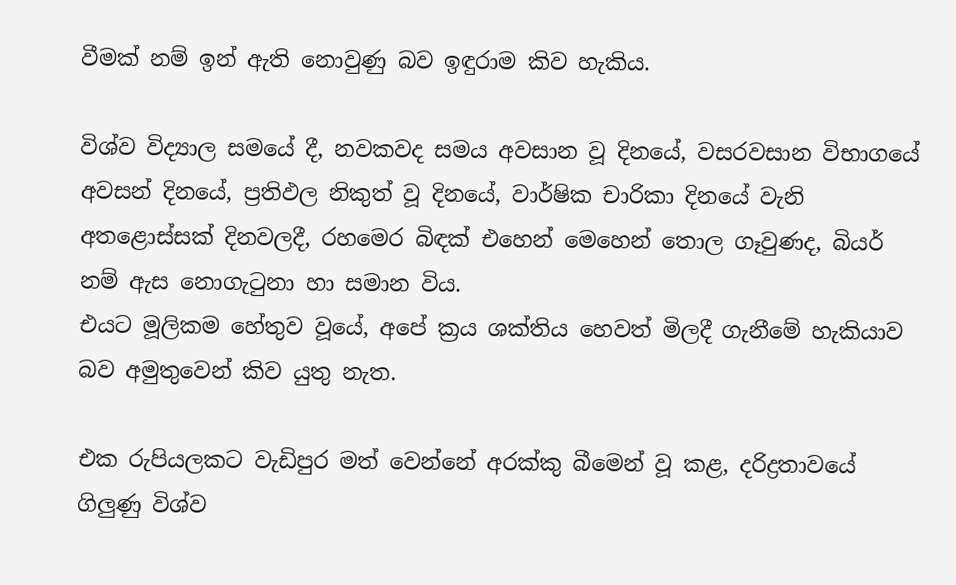වීමක් නම් ඉන් ඇති නොවුණු බව ඉඳුරාම කිව හැකිය.

විශ්ව විද්‍යාල සමයේ දී, නවකවද සමය අවසාන වූ දිනයේ, වසරවසාන විභාගයේ අවසන් දිනයේ, ප්‍රතිඵල නිකුත් වූ දිනයේ, වාර්ෂික චාරිකා දිනයේ වැනි අතළොස්සක් දිනවලදී, රහමෙර බිඳක් එහෙන් මෙහෙන් තොල ගෑවුණද, බියර් නම් ඇස නොගැටුනා හා සමාන විය.
එයට මූලිකම හේතුව වූයේ, අපේ ක්‍රය ශක්තිය හෙවත් මිලදී ගැනීමේ හැකියාව බව අමුතුවෙන් කිව යුතු නැත.

එක රුපියලකට වැඩිපුර මත් වෙන්නේ අරක්කු බීමෙන් වූ කළ, දරිද්‍රතාවයේ ගිලුණු විශ්ව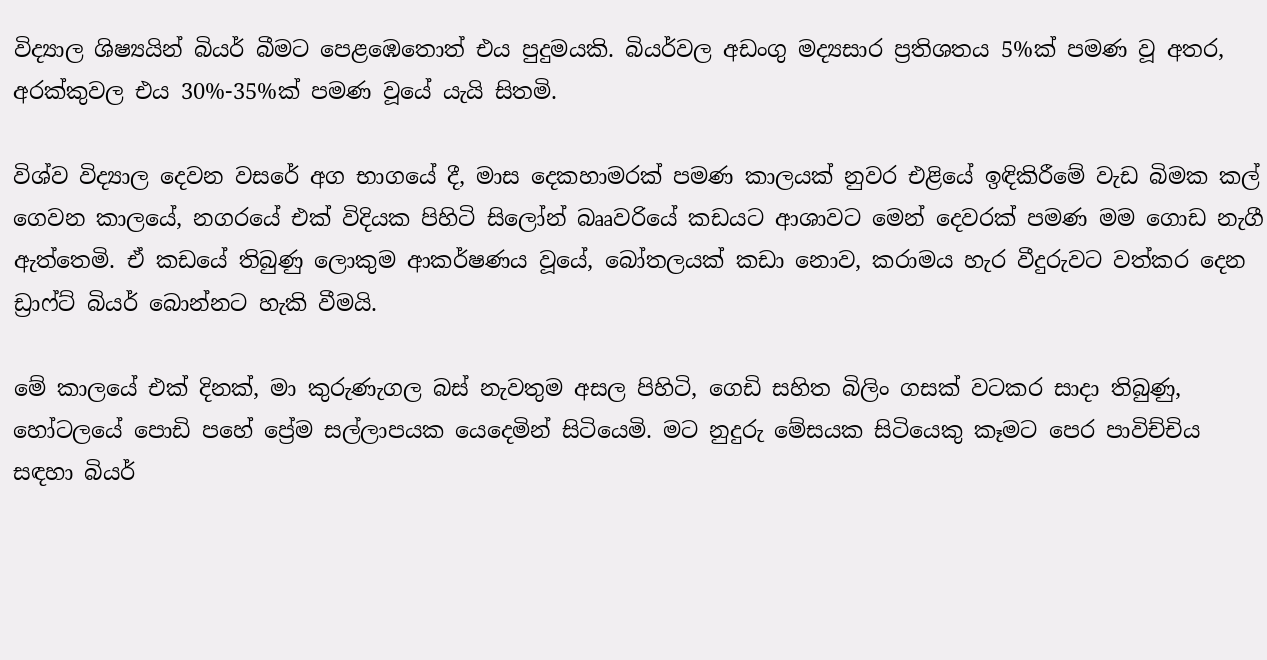විද්‍යාල ශිෂ්‍යයින් බියර් බීමට පෙළඹෙතොත් එය පුදුමයකි. බියර්වල අඩංගු මද්‍යසාර ප්‍රතිශතය 5%ක් පමණ වූ අතර, අරක්කුවල එය 30%-35%ක් පමණ වූයේ යැයි සිතමි.

විශ්ව විද්‍යාල දෙවන වසරේ අග භාගයේ දී, මාස දෙකහාමරක් පමණ කාලයක් නුවර එළියේ ඉඳිකිරීමේ වැඩ බිමක කල් ගෙවන කාලයේ, නගරයේ එක් විදියක පිහිටි සිලෝන් බෲවරියේ කඩයට ආශාවට මෙන් දෙවරක් පමණ මම ගොඩ නැගී ඇත්තෙමි. ඒ කඩයේ තිබුණු ලොකුම ආකර්ෂණය වූයේ, බෝතලයක් කඩා නොව, කරාමය හැර වීදුරුවට වත්කර දෙන ඩ්‍රාෆ්ට් බියර් බොන්නට හැකි වීමයි.

මේ කාලයේ එක් දිනක්, මා කුරුණැගල බස් නැවතුම අසල පිහිටි, ගෙඩි සහිත බිලිං ගසක් වටකර සාදා තිබුණු, හෝටලයේ පොඩි පහේ ප්‍රේම සල්ලාපයක යෙදෙමින් සිටියෙමි. මට නුදුරු මේසයක සිටියෙකු කෑමට පෙර පාවිච්චිය සඳහා බියර්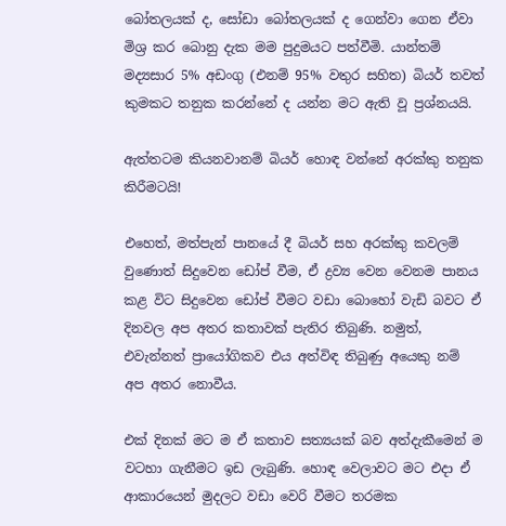බෝතලයක් ද, සෝඩා බෝතලයක් ද ගෙන්වා ගෙන ඒවා මිශ්‍ර කර බොනු දැක මම පුදුමයට පත්වීමි. යාන්තම් මද්‍යසාර 5% අඩංගු (එනම් 95% වතුර සහිත) බියර් තවත් කුමකට තනුක කරන්නේ ද යන්න මට ඇති වූ ප්‍රශ්නයයි.

ඇත්තටම කියනවානම් බියර් හොඳ වන්නේ අරක්කු තනුක කිරීමටයි!

එහෙත්, මත්පැන් පානයේ දී බියර් සහ අරක්කු කවලම් වුණොත් සිදුවෙන ඩෝප් වීම, ඒ ද්‍රව්‍ය වෙන වෙනම පානය කළ විට සිදුවෙන ඩෝප් වීමට වඩා බොහෝ වැඩි බවට ඒ දිනවල අප අතර කතාවක් පැතිර තිබුණි. නමුත්, එවැන්නත් ප්‍රායෝගිකව එය අත්විඳ තිබුණු අයෙකු නම් අප අතර නොවීය.

එක් දිනක් මට ම ඒ කතාව සත්‍යයක් බව අත්දැකීමෙන් ම වටහා ගැනීමට ඉඩ ලැබුණි. හොඳ වෙලාවට මට එදා ඒ ආකාරයෙන් මුදලට වඩා වෙරි වීමට තරමක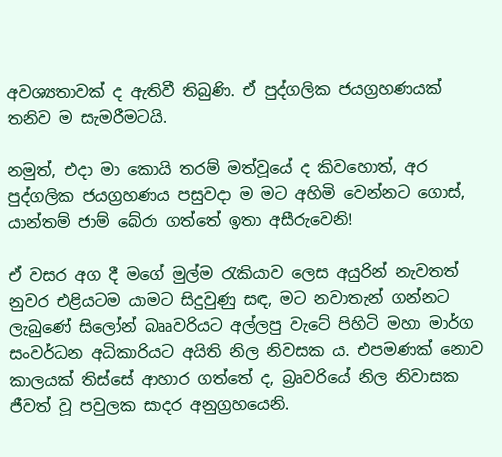අවශ්‍යතාවක් ද ඇතිවී තිබුණි. ඒ පුද්ගලික ජයග්‍රහණයක් තනිව ම සැමරීමටයි.

නමුත්, එදා මා කොයි තරම් මත්වූයේ ද කිවහොත්, අර පුද්ගලික ජයග්‍රහණය පසුවදා ම මට අහිමි වෙන්නට ගොස්, යාන්තම් ජාම් බේරා ගත්තේ ඉතා අසීරුවෙනි!

ඒ වසර අග දී මගේ මුල්ම රැකියාව ලෙස අයුරින් නැවතත් නුවර එළියටම යාමට සිදුවුණු සඳ, මට නවාතැන් ගන්නට ලැබුණේ සිලෝන් බෲවරියට අල්ලපු වැටේ පිහිටි මහා මාර්ග සංවර්ධන අධිකාරියට අයිති නිල නිවසක ය. එපමණක් නොව කාලයක් තිස්සේ ආහාර ගත්තේ ද, බ්‍රෘවරියේ නිල නිවාසක ජීවත් වූ පවුලක සාදර අනුග්‍රහයෙනි.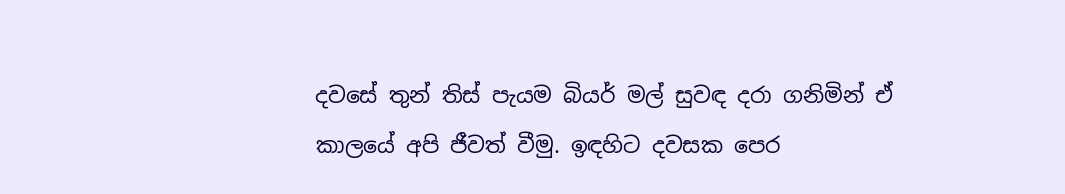දවසේ තුන් තිස් පැයම බියර් මල් සුවඳ දරා ගනිමින් ඒ කාලයේ අපි ජීවත් වීමු. ඉඳහිට දවසක පෙර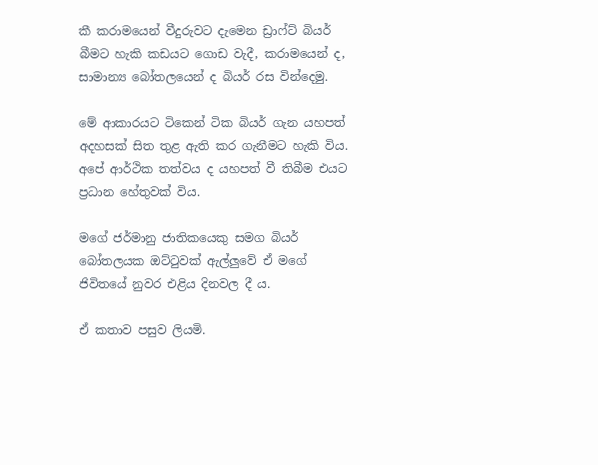කී කරාමයෙන් වීදුරුවට දැමෙන ඩ්‍රාෆ්ට් බියර් බීමට හැකි කඩයට ගොඩ වැදී, කරාමයෙන් ද, සාමාන්‍ය බෝතලයෙන් ද බියර් රස වින්දෙමු.

මේ ආකාරයට ටිකෙන් ටික බියර් ගැන යහපත් අදහසක් සිත තුළ ඇති කර ගැනීමට හැකි විය. අපේ ආර්ථික තත්වය ද යහපත් වී තිබීම එයට ප්‍රධාන හේතුවක් විය.

මගේ ජර්මානු ජාතිකයෙකු සමග බියර් බෝතලයක ඔට්ටුවක් ඇල්ලුවේ ඒ මගේ ජිවිතයේ නුවර එළිය දිනවල දී ය.

ඒ කතාව පසුව ලියමි.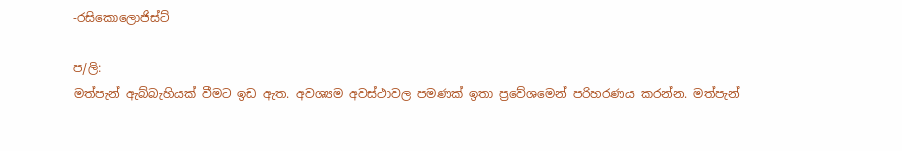-රසිකොලොජිස්ට්

ප/ලි:
මත්පැන් ඇබ්බැහියක් වීමට ඉඩ ඇත. අවශ්‍යම අවස්ථාවල පමණක් ඉතා ප්‍රවේශමෙන් පරිහරණය කරන්න. මත්පැන්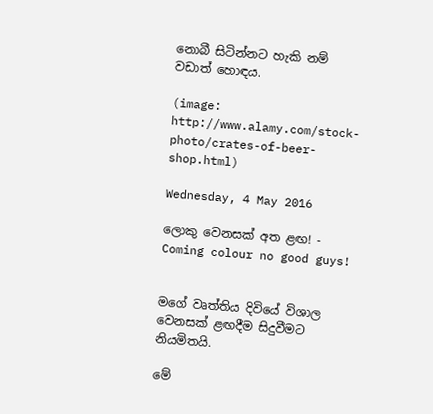නොබී සිටින්නට හැකි නම් වඩාත් හොඳය.

(image: http://www.alamy.com/stock-photo/crates-of-beer-shop.html)

Wednesday, 4 May 2016

ලොකු වෙනසක් අත ළඟ! - Coming colour no good guys!


මගේ වෘත්තිය දිවියේ විශාල වෙනසක් ළඟදීම සිදුවීමට නියමිතයි.

මේ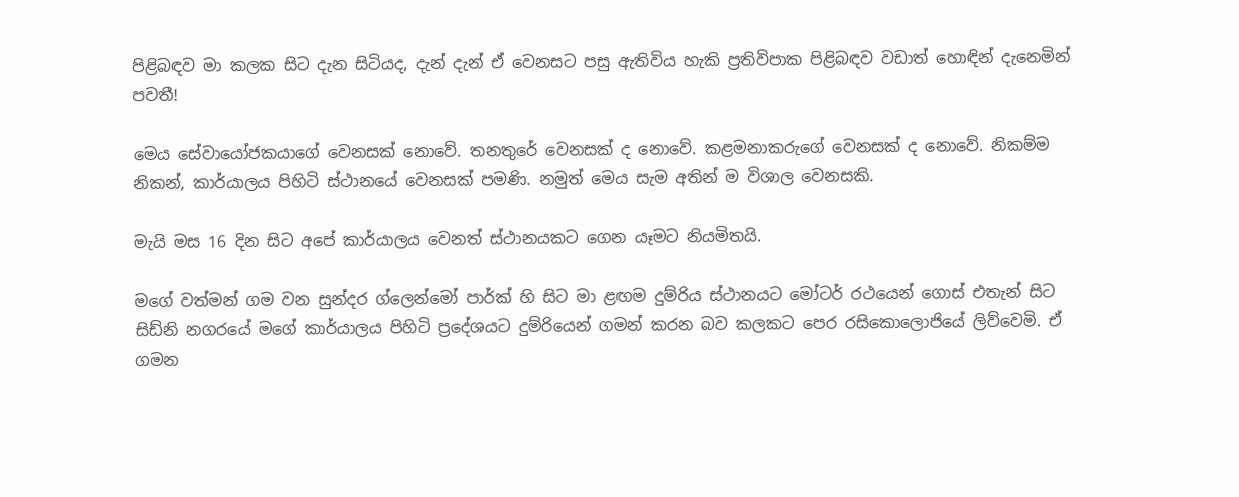පිළිබඳව මා කලක සිට දැන සිටියද, දැන් දැන් ඒ වෙනසට පසු ඇතිවිය හැකි ප්‍රතිවිපාක පිළිබඳව වඩාත් හොඳින් දැනෙමින් පවතී!

මෙය සේවායෝජකයාගේ වෙනසක් නොවේ. තනතුරේ වෙනසක් ද නොවේ. කළමනාකරුගේ වෙනසක් ද නොවේ. නිකම්ම නිකන්, කාර්යාලය පිහිටි ස්ථානයේ වෙනසක් පමණි. නමුත් මෙය සැම අතින් ම විශාල වෙනසකි.

මැයි මස 16 දින සිට අපේ කාර්යාලය වෙනත් ස්ථානයකට ගෙන යෑමට නියමිතයි.

මගේ වත්මන් ගම වන සුන්දර ග්ලෙන්මෝ පාර්ක් හි සිට මා ළඟම දුම්රිය ස්ථානයට මෝටර් රථයෙන් ගොස් එතැන් සිට සිඩ්නි නගරයේ මගේ කාර්යාලය පිහිටි ප්‍රදේශයට දුම්රියෙන් ගමන් කරන බව කලකට පෙර රසිකොලොජියේ ලිව්වෙමි. ඒ ගමන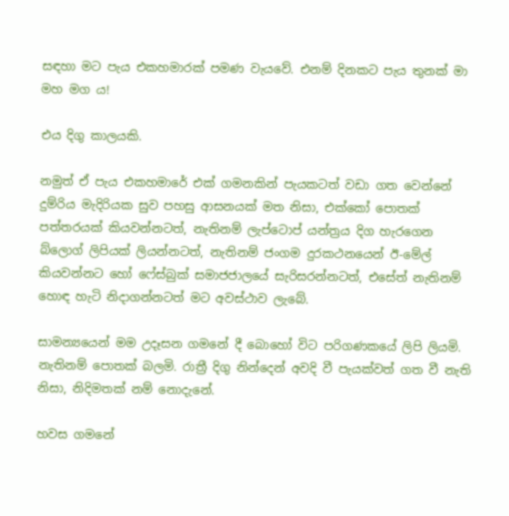සඳහා මට පැය එකහමාරක් පමණ වැයවේ. එනම් දිනකට පැය තුනක් මා මහ මග ය!

එය දිගු කාලයකි.

නමුත් ඒ පැය එකහමාරේ එක් ගමනකින් පැයකටත් වඩා ගත වෙන්නේ දුම්රිය මැදිරියක සුව පහසු ආසනයක් මත නිසා, එක්කෝ පොතක් පත්තරයක් කියවන්නටත්, නැතිනම් ලැප්ටොප් යන්ත්‍රය දිග හැරගෙන බ්ලොග් ලිපියක් ලියන්නටත්, නැතිනම් ජංගම දුරකථනයෙන් ඊ-මේල් කියවන්නට හෝ ෆේස්බුක් සමාජජාලයේ සැරිසරන්නටත්, එසේත් නැතිනම් හොඳ හැටි නිදාගන්නටත් මට අවස්ථාව ලැබේ.

සාමන්‍යයෙන් මම උදෑසන ගමනේ දී බොහෝ විට පරිගණකයේ ලිපි ලියමි. නැතිනම් පොතක් බලමි. රාත්‍රී දිගු නින්දෙන් අවදි වී පැයක්වත් ගත වී නැති නිසා, නිදිමතක් නම් නොදැනේ.

හවස ගමනේ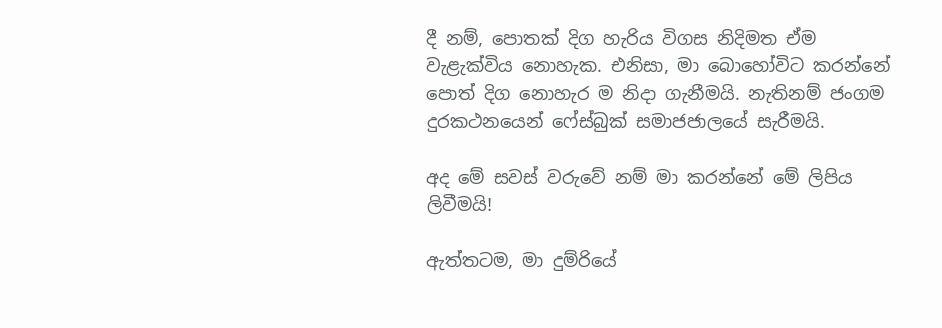දී නම්, පොතක් දිග හැරිය විගස නිදිමත ඒම වැළැක්විය නොහැක. එනිසා, මා බොහෝවිට කරන්නේ පොත් දිග නොහැර ම නිදා ගැනීමයි. නැතිනම් ජංගම දුරකථනයෙන් ෆේස්බුක් සමාජජාලයේ සැරීමයි.

අද මේ සවස් වරුවේ නම් මා කරන්නේ මේ ලිපිය ලිවීමයි!

ඇත්තටම, මා දුම්රියේ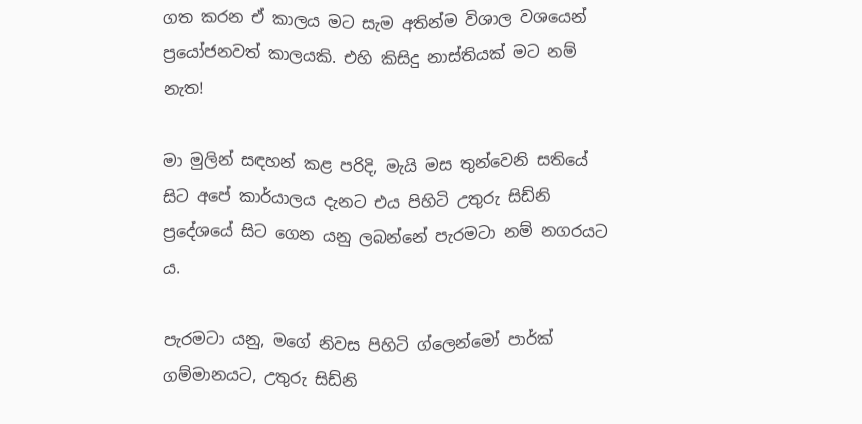ගත කරන ඒ කාලය මට සැම අතින්ම විශාල වශයෙන් ප්‍රයෝජනවත් කාලයකි. එහි කිසිදු නාස්තියක් මට නම් නැත!

මා මුලින් සඳහන් කළ පරිදි, මැයි මස තුන්වෙනි සතියේ සිට අපේ කාර්යාලය දැනට එය පිහිටි උතුරු සිඩ්නි ප්‍රදේශයේ සිට ගෙන යනු ලබන්නේ පැරමටා නම් නගරයට ය.

පැරමටා යනු, මගේ නිවස පිහිටි ග්ලෙන්මෝ පාර්ක් ගම්මානයට, උතුරු සිඩ්නි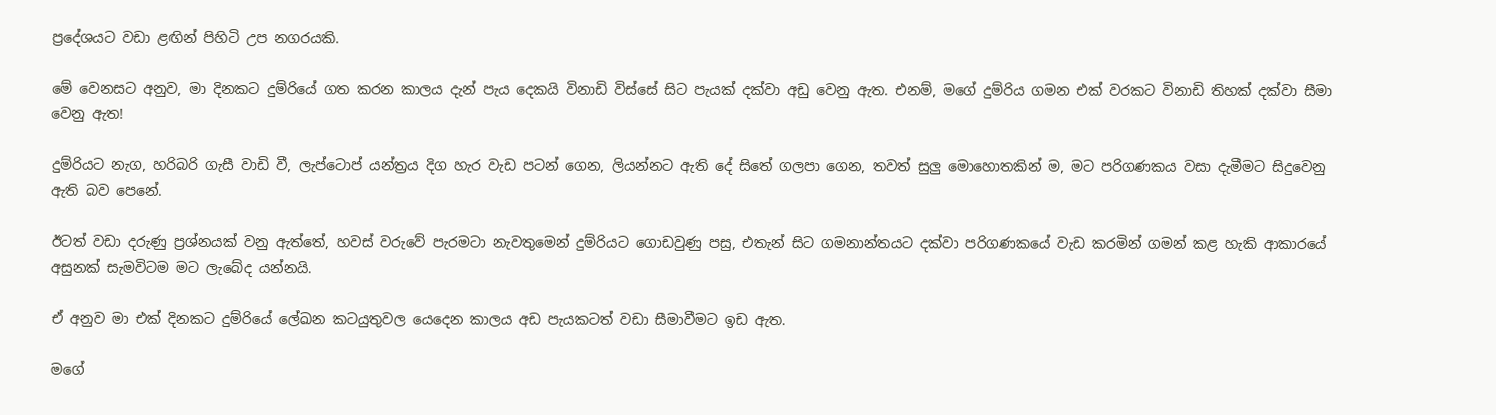ප්‍රදේශයට වඩා ළඟින් පිහිටි උප නගරයකි.

මේ වෙනසට අනුව, මා දිනකට දුම්රියේ ගත කරන කාලය දැන් පැය දෙකයි විනාඩි විස්සේ සිට පැයක් දක්වා අඩු වෙනු ඇත. එනම්, මගේ දුම්රිය ගමන එක් වරකට විනාඩි තිහක් දක්වා සීමා වෙනු ඇත!

දුම්රියට නැග, හරිබරි ගැසී වාඩි වී, ලැප්ටොප් යන්ත්‍රය දිග හැර වැඩ පටන් ගෙන, ලියන්නට ඇති දේ සිතේ ගලපා ගෙන, තවත් සුලු මොහොතකින් ම, මට පරිගණකය වසා දැමීමට සිදුවෙනු ඇති බව පෙනේ.

ඊටත් වඩා දරුණු ප්‍රශ්නයක් වනු ඇත්තේ, හවස් වරුවේ පැරමටා නැවතුමෙන් දුම්රියට ගොඩවුණු පසු, එතැන් සිට ගමනාන්තයට දක්වා පරිගණකයේ වැඩ කරමින් ගමන් කළ හැකි ආකාරයේ අසුනක් සැමවිටම මට ලැබේද යන්නයි.

ඒ අනුව මා එක් දිනකට දුම්රියේ ලේඛන කටයුතුවල යෙදෙන කාලය අඩ පැයකටත් වඩා සීමාවීමට ඉඩ ඇත.

මගේ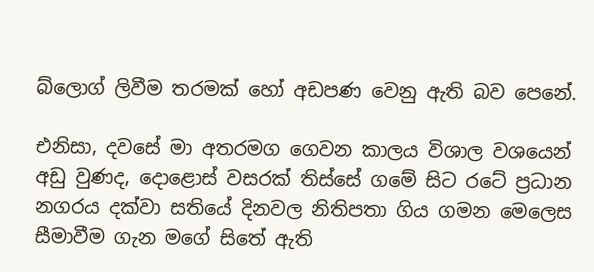බ්ලොග් ලිවීම තරමක් හෝ අඩපණ වෙනු ඇති බව පෙනේ.

එනිසා, දවසේ මා අතරමග ගෙවන කාලය විශාල වශයෙන් අඩු වුණද, දොළොස් වසරක් තිස්සේ ගමේ සිට රටේ ප්‍රධාන නගරය දක්වා සතියේ දිනවල නිතිපතා ගිය ගමන මෙලෙස සීමාවීම ගැන මගේ සිතේ ඇති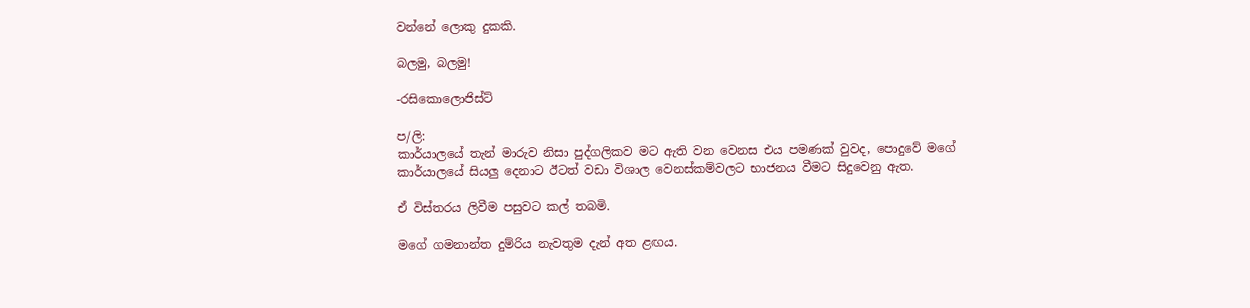වන්නේ ලොකු දුකකි.

බලමු, බලමු!

-රසිකොලොජිස්ට්

ප/ලි:
කාර්යාලයේ තැන් මාරුව නිසා පුද්ගලිකව මට ඇති වන වෙනස එය පමණක් වුවද, පොදුවේ මගේ කාර්යාලයේ සියලු දෙනාට ඊටත් වඩා විශාල වෙනස්කම්වලට භාජනය වීමට සිදුවෙනු ඇත.

ඒ විස්තරය ලිවීම පසුවට කල් තබමි.

මගේ ගමනාන්ත දුම්රිය නැවතුම දැන් අත ළඟය.